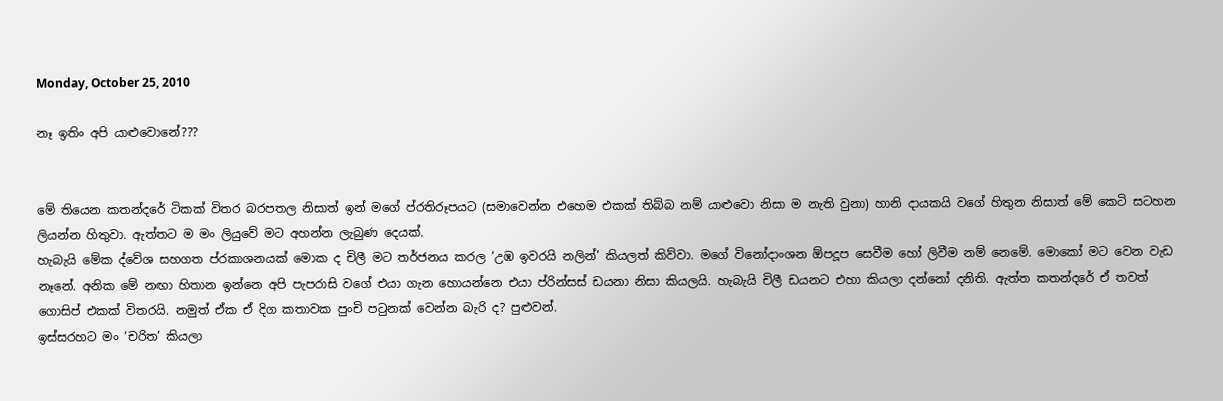Monday, October 25, 2010

නෑ ඉතිං අපි යාළුවොනේ???


මේ තියෙන කතන්දරේ ටිකක් විතර බරපතල නිසාත් ඉන් මගේ ප්රතිරූපයට (සමාවෙන්න එහෙම එකක් තිබ්බ නම් යාළුවො නිසා ම නැති වුනා) හානි දායකයි වගේ හිතුන නිසාත් මේ කෙටි සටහන ලියන්න හිතුවා. ඇත්තට ම මං ලියුවේ මට අහන්න ලැබුණ දෙයක්.
හැබැයි මේක ද්වේශ සහගත ප්රකාශනයක් මොක ද චිලී මට තර්ජනය කරල ‘උඹ ඉවරයි නලින්’ කියලත් කිව්වා. මගේ විනෝදාංශන ඕපදූප සෙවීම හෝ ලිවීම නම් නෙමේ. මොකෝ මට වෙන වැඩ නෑනේ. අනික මේ නඟා හිතාන ඉන්නෙ අපි පැපරාසි වගේ එයා ගැන හොයන්නෙ එයා ප්රින්සස් ඩයනා නිසා කියලයි. හැබැයි චිලී ඩයනට එහා කියලා දන්නෝ දනිති. ඇත්ත කතන්දරේ ඒ තවත් ගොසිප් එකක් විතරයි. නමුත් ඒක ඒ දිග කතාවක පුංචි පටුනක් වෙන්න බැරි ද? පුළුවන්.
ඉස්සරහට මං ‘චරිත’ කියලා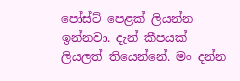පෝස්ට් පෙළක් ලියන්න ඉන්නවා. දැන් කීපයක් ලියලත් තියෙන්නේ. මං දන්න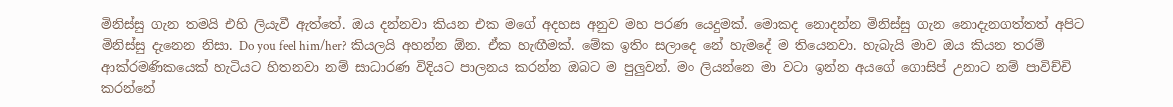මිනිස්සු ගැන තමයි එහි ලියැවී ඇත්තේ. ඔය දන්නවා කියන එක මගේ අදහස අනුව මහ පරණ යෙදුමක්. මොකද නොදන්න මිනිස්සු ගැන නොදැනගත්තත් අපිට මිනිස්සු දැනෙන නිසා. Do you feel him/her? කියලයි අහන්න ඕන. ඒක හැඟීමක්. මේක ඉතිං සලාදෙ නේ හැමදේ ම තියෙනවා. හැබැයි මාව ඔය කියන තරම් ආක්රමණිකයෙක් හැටියට හිතනවා නම් සාධාරණ විදියට පාලනය කරන්න ඔබට ම පුලුවන්. මං ලියන්නෙ මා වටා ඉන්න අයගේ ගොසිප් උනාට නම් පාවිච්චි කරන්නේ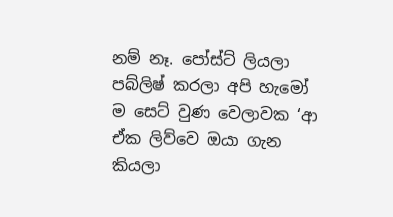නම් නෑ. පෝස්ට් ලියලා පබ්ලිෂ් කරලා අපි හැමෝ ම සෙට් වුණ වෙලාවක ‘ආ ඒක ලිව්වෙ ඔයා ගැන කියලා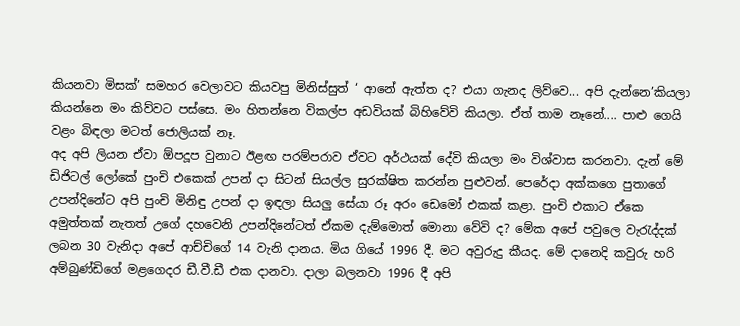කියනවා මිසක්’ සමහර වෙලාවට කියවපු මිනිස්සුත් ‘ ආනේ ඇත්ත ද? එයා ගැනද ලිව්වෙ... අපි දැන්නෙ’කියලා කියන්නෙ මං කිව්වට පස්සෙ. මං හිතන්නෙ විකල්ප අඩවියක් බිහිවේවි කියලා. ඒත් තාම නෑනේ.... පාළු ගෙයි වළං බිඳලා මටත් ජොලියක් නෑ.
අද අපි ලියන ඒවා ඕපදූප වුනාට ඊළඟ පරම්පරාව ඒවට අර්ථයක් දේවි කියලා මං විශ්වාස කරනවා. දැන් මේ ඩිජිටල් ලෝකේ පුංචි එකෙක් උපන් දා සිටන් සියල්ල සුරක්ෂිත කරන්න පුළුවන්. පෙරේදා අක්කගෙ පුතාගේ උපන්දිනේට අපි පුංචි මිනිඳු උපන් දා ඉඳලා සියලු සේයා රූ අරං ඩෙමෝ එකක් කළා. පුංචි එකාට ඒකෙ අමුත්තක් නැතත් උගේ දහවෙනි උපන්දිනේටත් ඒකම දැම්මොත් මොනා වේවි ද? මේක අපේ පවුලෙ වැරැද්දක් ලබන 30 වැනිදා අපේ ආච්චිගේ 14 වැනි දානය. මිය ගියේ 1996 දී. මට අවුරුදු කීයද. මේ දානෙදි කවුරු හරි අම්බුණ්ඩි‍ගේ මළගෙදර ඩී.වී.ඩී එක දානවා. දාලා බලනවා 1996 දී අපි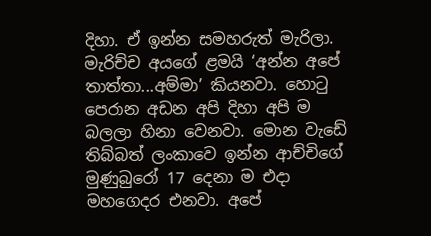දිහා. ඒ ඉන්න සමහරුත් මැරිලා. මැරිච්ච අයගේ ළමයි ‘අන්න අපේ තාත්තා...අම්මා’ කියනවා. හොටු පෙරාන අඩන අපි දිහා අපි ම බලලා හිනා වෙනවා. මොන වැඩේ තිබ්බත් ලංකාවෙ ඉන්න ආච්චිගේ මුණුබුරෝ 17 දෙනා ම එදා මහගෙදර එනවා. අපේ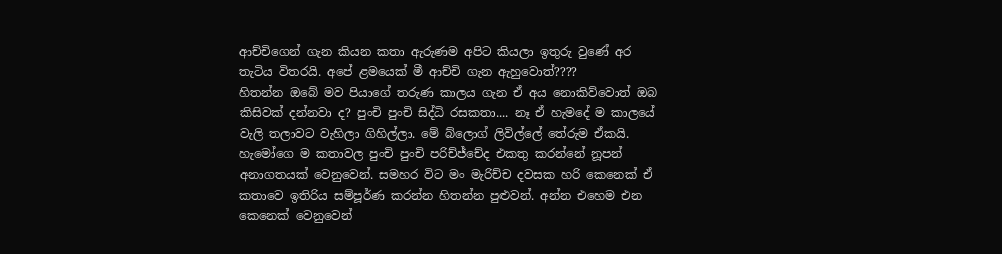ආච්චිගෙන් ගැන කියන කතා ඇරුණම අපිට කියලා ඉතුරු වුණේ අර තැටිය විතරයි. අපේ ළමයෙක් මී ආච්චි ගැන ඇහුවොත්????
හිතන්න ඔබේ මව පියාගේ තරුණ කාලය ගැන ඒ අය නොකිව්වොත් ඔබ කිසිවක් දන්නවා ද? පුංචි පුංචි සිද්ධි රසකතා.... නෑ ඒ හැමදේ ම කාලයේ වැලි තලාවට වැහිලා ගිහිල්ලා. මේ බ්ලොග් ලිවිල්ලේ තේරුම ඒකයි. හැමෝගෙ ම කතාවල පුංචි පුංචි පරිච්ජ්චේද එකතු කරන්නේ නූපන් අනාගතයක් වෙනුවෙන්. සමහර විට මං මැරිච්ච දවසක හරි කෙනෙක් ඒ කතාවෙ ඉතිරිය සම්පූර්ණ කරන්න හිතන්න පුළුවන්. අන්න එහෙම එන කෙනෙක් වෙනුවෙන්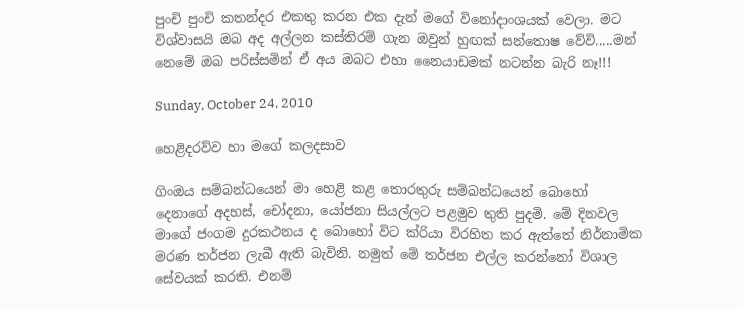පුංචි පුංචි කතන්දර එකතු කරන එක දැන් මගේ විනෝදාංශයක් වෙලා. මට විශ්වාසයි ඔබ අද අල්ලන කස්තිරම් ගැන ඔවුන් හුඟක් සන්තොෂ වේවි.....මන් නෙමේ ඔබ පරිස්සමින් ඒ අය ඔබට එහා නෛයාඩමක් නටන්න බැරි නෑ!!!

Sunday, October 24, 2010

හෙළිදරව්ව හා මගේ කලදසාව

ගිංඔය සම්බන්ධයෙන් මා හෙළි කළ තොරතුරු සම්බන්ධයෙන් බොහෝ දෙනාගේ අදහස්, චෝදනා, යෝජනා සියල්ලට පළමුව තුති පුදමි. මේ දිනවල මාගේ ජංගම දුරකථනය ද බොහෝ විට ක්රියා විරහිත කර ඇත්තේ නිර්නාමික මරණ තර්ජන ලැබී ඇති බැවිනි. නමුත් මේ තර්ජන එල්ල කරන්නෝ විශාල සේවයක් කරති. එනම්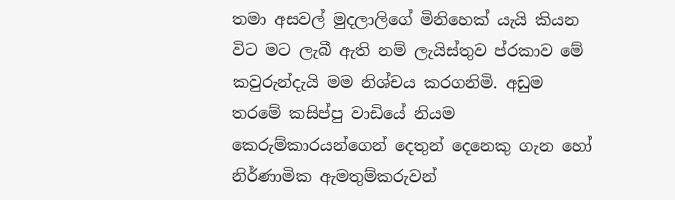තමා අසවල් මුදලාලිගේ මිනිහෙක් යැයි කියන විට මට ලැබී ඇති නම් ලැයිස්තුව ප්රකාව මේ කවුරුන්දැයි මම නිශ්චය කරගනිමි. අඩුම තරමේ කසිප්පු වාඩියේ නියම කෙරුම්කාරයන්ගෙන් දෙතුන් දෙනෙකු ගැන හෝ නිර්ණාමික ඇමතුම්කරුවන්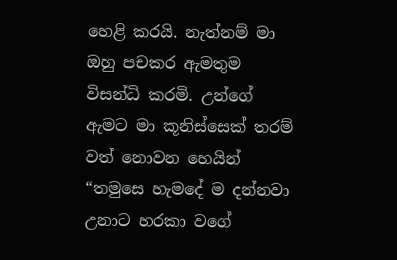හෙළි කරයි. නැත්නම් මා ඔහු පචකර ඇමතුම විසන්ධි කරමි. උන්ගේ ඇමට මා කූනිස්සෙක් තරම් වත් නොවන හෙයින් “තමුසෙ හැමදේ ම දන්නවා උනාට හරකා වගේ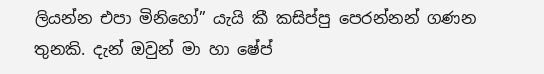ලියන්න එපා මිනිහෝ” යැයි කී කසිප්පු පෙරන්නන් ගණන තුනකි. දැන් ඔවුන් මා හා ෂේප්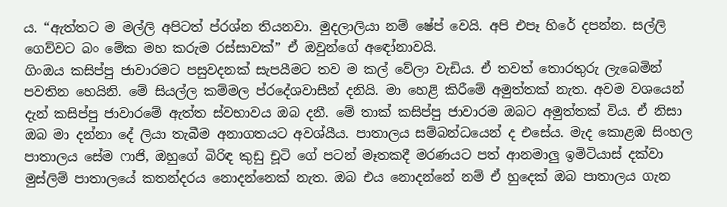ය. “ඇත්තට ම මල්ලි අපිටත් ප්රශ්න තියනවා. මුදලාලියා නම් ෂේප් වෙයි. අපි එපෑ හිරේ දපන්න. සල්ලි ගෙව්වට බං මේක මහ කරුම රස්සාවක්” ඒ ඔවුන්ගේ අඳෝනාවයි.
ගිංඔය කසිප්පු ජාවාරමට පසුවදනක් සැපයීමට තව ම කල් වේලා වැඩිය. ඒ තවත් තොරතුරු ලැබෙමින් පවතින හෙයිනි. මේ සියල්ල කම්මල ප්රදේශවාසීන් දනියි. මා හෙළි කිරීමේ අමුත්තක් නැත. අවම වශයෙන් දැන් කසිප්පු ජාවාරමේ ඇත්ත ස්වභාවය ඔබ දනී. මේ තාක් කසිප්පු ජාවාරම ඔබට අමුත්තක් විය. ඒ නිසා ඔබ මා දන්නා දේ ලියා තැබීම අනාගතයට අවශ්යීය. පාතාලය සම්බන්ධයෙන් ද එසේය. මැද කොළඹ සිංහල පාතාලය සේම ෆාජි, ඔහුගේ බිරිඳ කුඩු චූටි ගේ පටන් මෑතකදී මරණයට පත් ආනමාලු ඉමිටියාස් දක්වා මුස්ලිම් පාතාලයේ කතන්දරය නොදන්නෙක් නැත. ඔබ එය නොදන්නේ නම් ඒ හුදෙක් ඔබ පාතාලය ගැන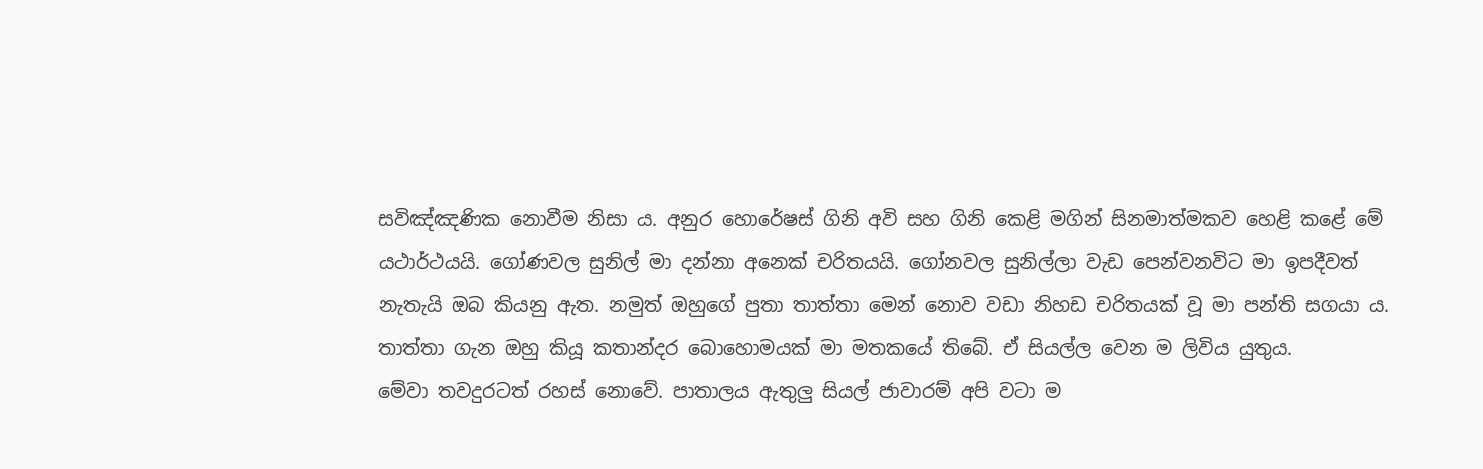සවිඤ්ඤණික නොවීම නිසා ය. අනුර හොරේෂස් ගිනි අවි සහ ගිනි කෙළි මගින් සිනමාත්මකව හෙළි කළේ මේ යථාර්ථයයි. ගෝණවල සුනිල් මා දන්නා අනෙක් චරිතයයි. ගෝනවල සුනිල්ලා වැඩ පෙන්වනවිට මා ඉපදීවත් නැතැයි ඔබ කියනු ඇත. නමුත් ඔහුගේ පුතා තාත්තා මෙන් නොව වඩා නිහඩ චරිතයක් වූ මා පන්ති සගයා ය. තාත්තා ගැන ඔහු කියූ කතාන්දර බොහොමයක් මා මතකයේ තිබේ. ඒ සියල්ල වෙන ම ලිවිය යුතුය.
මේවා තවදුරටත් රහස් නොවේ. පාතාලය ඇතුලු සියල් ජාවාරම් අපි වටා ම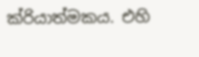ක්රියාත්මකය. එහි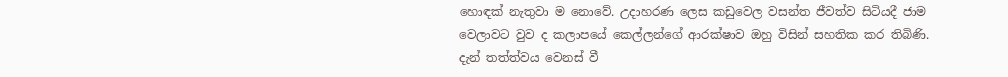හොඳක් නැතුවා ම නොවේ. උදාහරණ ලෙස කඩුවෙල වසන්ත ජීවත්ව සිටියදී ජාම වෙලාවට වුව ද කලාපයේ කෙල්ලන්ගේ ආරක්ෂාව ඔහු විසින් සහතික කර තිබිණි. දැන් තත්ත්වය වෙනස් වී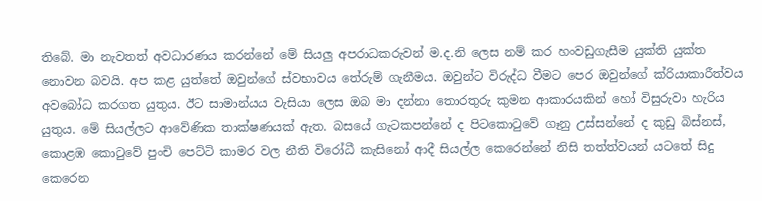තිබේ. මා නැවතත් අවධාරණය කරන්නේ මේ සියලු අපරාධකරුවන් ම.ද.නි ලෙස නම් කර හංවඩුගැසීම යුක්ති යුක්ත නොවන බවයි. අප කළ යුත්තේ ඔවුන්ගේ ස්වභාවය තේරුම් ගැනීමය. ඔවුන්ට විරුද්ධ වීමට පෙර ඔවුන්ගේ ක්රියාකාරීත්වය අවබෝධ කරගත යුතුය. ඊට සාමාන්යය වැසියා ලෙස ඔබ මා දන්නා තොරතුරු කුමන ආකාරයකින් හෝ විසුරුවා හැරිය යුතුය. මේ සියල්ලට ආවේණික තාක්ෂණයක් ඇත. බසයේ ගැටකපන්නේ ද පිටකොටුවේ ගෑනු උස්සන්නේ ද කුඩු බිස්නස්, කොළඹ කොටුවේ පුංචි පෙට්ටි කාමර වල නීති විරෝධී කැසිනෝ ආදී සියල්ල කෙරෙන්නේ නිසි තත්ත්වයන් යටතේ සිදු කෙරෙන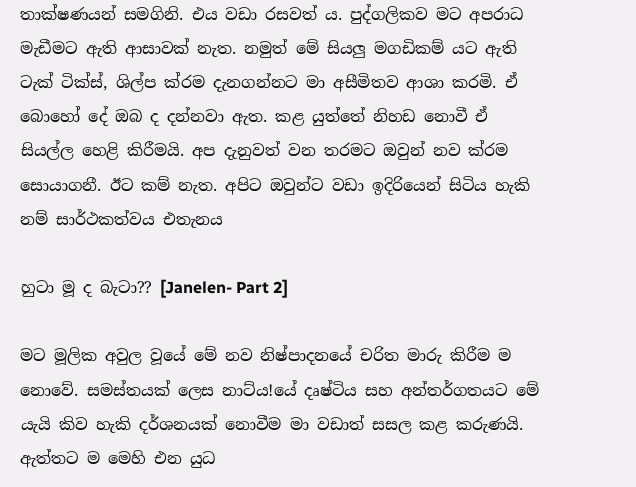තාක්ෂණයන් සමගිනි. එය වඩා රසවත් ය. පුද්ගලිකව මට අපරාධ මැඩීමට ඇති ආසාවක් නැත. නමුත් මේ සියලු මගඩිකම් යට ඇති ටැක් ටික්ස්, ශිල්ප ක්රම දැනගන්නට මා අසීමිතව ආශා කරමි. ඒ බොහෝ දේ ඔබ ද දන්නවා ඇත. කළ යුත්තේ නිහඩ නොවී ඒ සියල්ල හෙළි කිරීමයි. අප දැනුවත් වන තරමට ඔවුන් නව ක්රම සොයාගනී. ඊට කම් නැත. අපිට ඔවුන්ට වඩා ඉදිරියෙන් සිටිය හැකි නම් සාර්ථකත්වය එතැනය

හුටා මූ ද බැටා?? [Janelen- Part 2]

මට මූලික අවුල වූයේ මේ නව නිෂ්පාදනයේ චරිත මාරු කිරීම ම නොවේ. සමස්තයක් ලෙස නාට්ය!යේ දෘෂ්ටිය සහ අන්තර්ගතයට මේ යැයි කිව හැකි දර්ශනයක් නොවීම මා වඩාත් සසල කළ කරුණයි. ඇත්තට ම මෙහි එන යුධ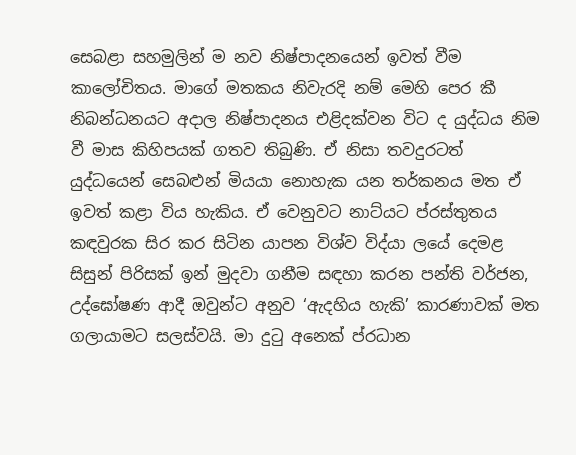සෙබළා සහමුලින් ම නව නිෂ්පාදනයෙන් ඉවත් වීම කාලෝචිතය. මාගේ මතකය නිවැරදි නම් මෙහි පෙර කී නිබන්ධනයට අදාල නිෂ්පාදනය එළිදක්වන විට ද යුද්ධය නිම වී මාස කිහිපයක් ගතව තිබුණි. ඒ නිසා තවදුරටත් යුද්ධයෙන් සෙබළුන් මියයා නොහැක යන තර්කනය මත ඒ ඉවත් කළා විය හැකිය. ඒ වෙනුවට නාට්යට ප්රස්තුතය කඳවුරක සිර කර සිටින යාපන විශ්ව විද්යා ලයේ දෙමළ සිසුන් පිරිසක් ඉන් මුදවා ගනීම සඳහා කරන පන්ති වර්ජන, උද්ඝෝෂණ ආදී ඔවුන්ට අනුව ‘ඇදහිය හැකි’ කාරණාවක් මත ගලායාමට සලස්වයි. මා දුටු අනෙක් ප්රධාන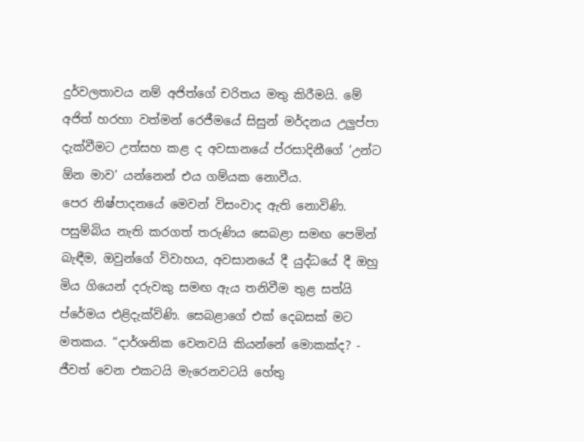දුර්වලතාවය නම් අජිත්ගේ චරිතය මතු කිරීමයි. මේ අජිත් හරහා වත්මන් රෙජීමයේ සිසුන් මර්දනය උලුප්පා දැක්වීමට උත්සහ කළ ද අවසානයේ ප්රසාදිනීගේ ‘උන්ට ඕන මාව’ යන්නෙන් එය ගම්යක නොවීය.
පෙර නිෂ්පාදනයේ මෙවන් විසංවාද ඇති නොවිණි. පසුම්බිය නැති කරගත් තරුණිය සෙබළා සමඟ පෙමින් බැඳීම, ඔවුන්ගේ විවාහය, අවසානයේ දී යුද්ධයේ දී ඔහු මිය ගියෙන් දරුවකු සමඟ ඇය තනිවීම තුළ සත්යි ප්රේමය එළිදැක්විණි. සෙබළාගේ එක් දෙබසක් මට මතකය. “දාර්ශනික වෙනවයි කියන්නේ මොකක්ද? - ජීවත් වෙන එකටයි මැරෙනවටයි හේතු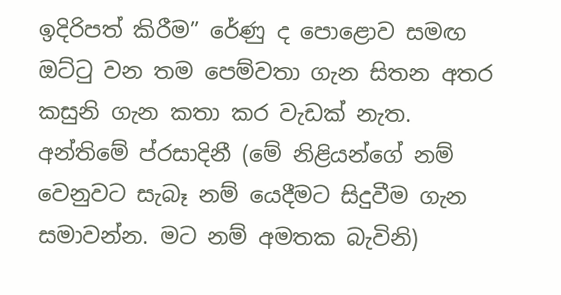ඉදිරිපත් කිරීම” රේණු ද පොළොව සමඟ ඔට්ටු වන තම පෙම්වතා ගැන සිතන අතර කසුනි ගැන කතා කර වැඩක් නැත. අන්තිමේ ප්රසාදිනී (මේ නිළියන්ගේ නම් වෙනුවට සැබෑ නම් යෙදීමට සිදුවීම ගැන සමාවන්න. මට නම් අමතක බැවිනි)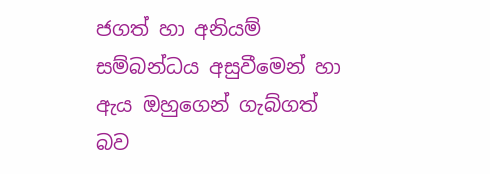ජගත් හා අනියම් සම්බන්ධය අසුවීමෙන් හා ඇය ඔහුගෙන් ගැබ්ගත් බව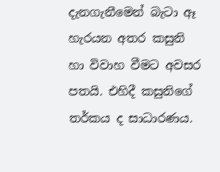දැනගැනීමෙන් බැටා ඈ හැරයන අතර කසුනි හා විවාහ වීමට අවසර පතයි. එහිදී කසුනිගේ තර්කය ද සාධාරණය.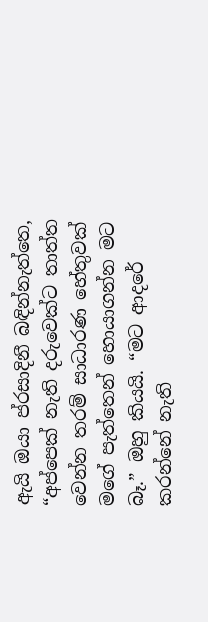ඇයි ඔයා ප්රසාදිනී බඳින්නැත්තෙ, “අප්පෙක් නැති දරුවෙක්ට තාත්ත වෙන්න තරම් සාධාරණ හේතුවක් මගේ පැත්තෙන් හොයාගන්න මට බෑ.” ඔහු කියයි. “මට ආදරේ කරන්නේ නැති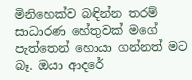මිනිහෙක්ව බඳින්න තරම් සාධාරණ හේතුවක් මගේ පැත්තෙන් හොයා ගන්නත් මට බෑ. ඔයා ආදරේ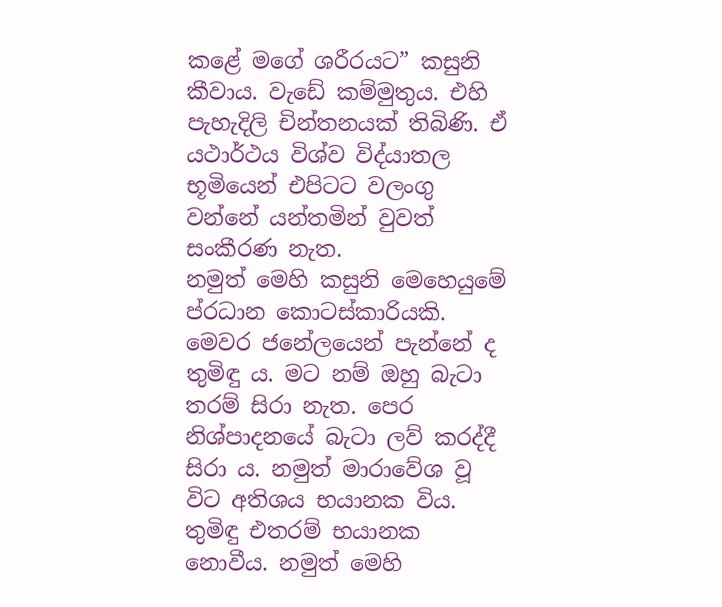කළේ මගේ ශරීරයට” කසුනි කීවාය. වැඩේ කම්මුතුය. එහි පැහැදිලි චින්තනයක් තිබිණි. ඒ යථාර්ථය විශ්ව විද්යාතල භූමියෙන් එපිටට වලංගු වන්නේ යන්තමින් වුවත් සංකීරණ නැත.
නමුත් මෙහි කසුනි මෙහෙයුමේ ප්රධාන කොටස්කාරියකි. මෙවර ජනේලයෙන් පැන්නේ ද තුමිඳු ය. මට නම් ඔහු බැටා තරම් සිරා නැත. පෙර නිශ්පාදනයේ බැටා ලව් කරද්දී සිරා ය. නමුත් මාරාවේශ වූ විට අතිශය භයානක විය. තුමිඳු එතරම් භයානක නොවීය. නමුත් මෙහි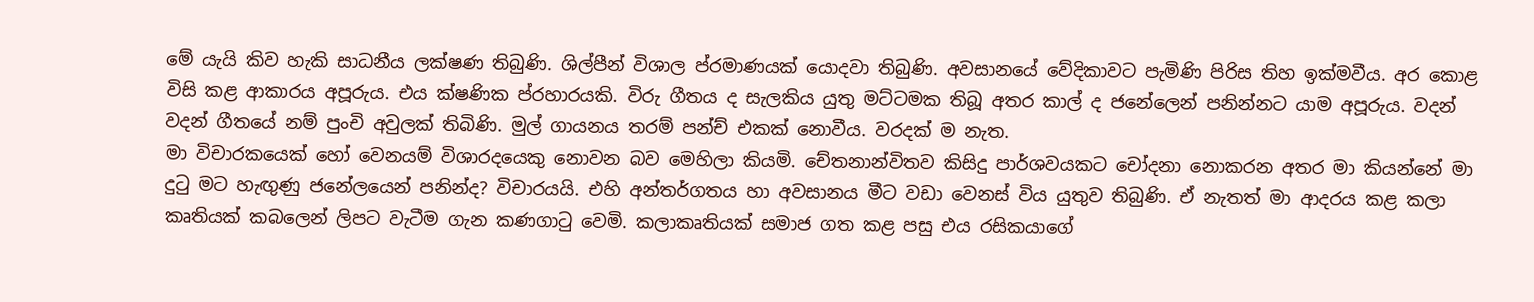මේ යැයි කිව හැකි සාධනීය ලක්ෂණ තිබුණි. ශිල්පීන් විශාල ප්රමාණයක් යොදවා තිබුණි. අවසානයේ වේදිකාවට පැමිණි පිරිස තිහ ඉක්මවීය. අර කොළ විසි කළ ආකාරය අපූරුය. එය ක්ෂණික ප්රහාරයකි. විරු ගීතය ද සැලකිය යුතු මට්ටමක තිබූ අතර කාල් ද ජනේලෙන් පනින්නට යාම අපූරුය. වදන් වදන් ගීතයේ නම් පුංචි අවුලක් තිබිණි. මුල් ගායනය තරම් පන්ච් එකක් නොවීය. ව‍රදක් ම නැත.
මා විචාරකයෙක් හෝ වෙනයම් විශාරදයෙකු නොවන බව මෙහිලා කියමි. චේතනාන්විතව කිසිදු පාර්ශවයකට චෝදනා ‍නොකරන අතර මා කියන්නේ මා දුටු මට හැඟුණු ජනේලයෙන් පනින්ද? විචාරයයි. එහි අන්තර්ගතය හා අවසානය මීට වඩා වෙනස් විය යුතුව තිබුණි. ඒ නැතත් මා ආදරය කළ කලා කෘතියක් කබලෙන් ලිපට වැටීම ගැන කණගාටු වෙමි. කලාකෘතියක් සමාජ ගත කළ පසු එය රසිකයාගේ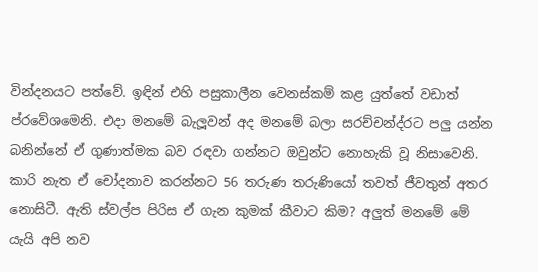වින්දනයට පත්වේ. ඉඳින් එහි පසුකාලීන වෙනස්කම් කළ යුත්තේ වඩාත් ප්රවේශමෙනි. එදා මනමේ බැලූවන් අද මනමේ බලා සරච්චන්ද්රට පලු යන්න බනින්නේ ඒ ගුණාත්මක බව රඳවා ගන්නට ඔවුන්ට නොහැකි වූ නිසාවෙනි. කාරි නැත ඒ චෝදනාව කරන්නට 56 තරුණ තරුණියෝ තවත් ජීවතුන් අතර නොසිටී. ඇති ස්වල්ප පිරිස ඒ ගැන කුමක් කීවාට කිම? අලුත් මනමේ මේ යැයි අපි නව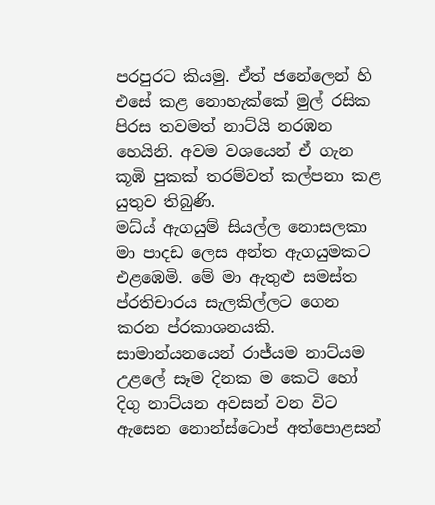පරපුරට කියමු. ඒත් ජනේලෙන් හි එසේ කළ නොහැක්කේ මුල් රසික පිරස තවමත් නාට්යි නරඹන හෙයිනි. අවම වශයෙන් ඒ ගැන කූඹි පුකක් තරම්වත් කල්පනා කළ යුතුව තිබුණි.
මධ්ය් ඇගයුම් සියල්ල නොසලකා මා පාදඩ ලෙස අන්ත ඇගයුමකට එළඹෙමි. මේ මා ඇතුළු සමස්ත ප්රතිචාරය සැලකිල්ලට ගෙන කරන ප්රකාශනයකි. සාමාන්යනයෙන් රාජ්යම නාට්යම උළලේ සෑම දිනක ම කෙටි හෝ දිගු නාට්යන අවසන් වන විට ඇසෙන නොන්ස්ටොප් අත්පොළසන්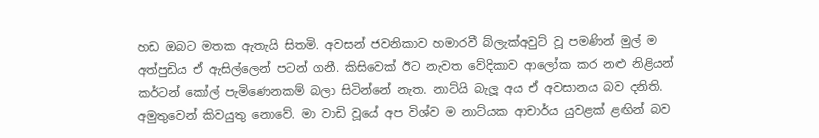හඩ ඔබට මතක ඇතැයි සිතමි. අවසන් ජවනිකාව හමාරවී බ්ලැක්අවුට් වූ පමණින් මුල් ම අත්පුඩිය ඒ ඇසිල්ලෙන් පටන් ගනී. කිසිවෙක් ඊට නැවත වේදිකාව ආලෝක කර නළු නිළියන් කර්ටන් කෝල් පැමිණෙනකම් බලා සිටින්නේ නැත. නාට්යි බැලූ අය ඒ අවසානය බව දනිති. අමුතුවෙන් කිවයුතු නොවේ. මා වාඩි වූයේ අප විශ්ව ම නාට්යක ආචාර්ය යුවළක් ළඟින් බව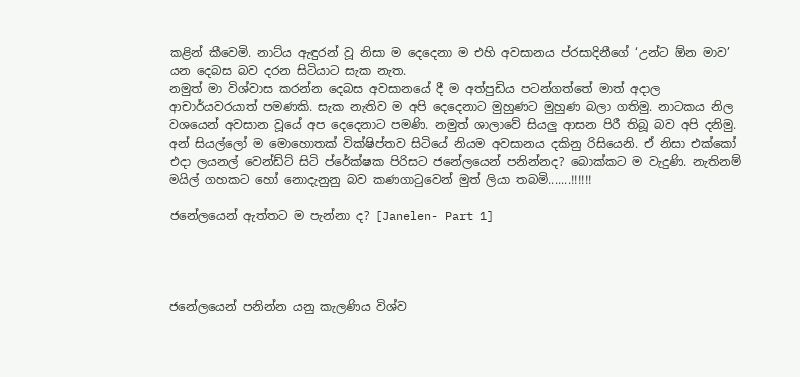කළින් කීවෙමි. නාට්ය ඇඳුරන් වූ නිසා ම දෙදෙනා ම එහි අවසානය ප්රසාදිනීගේ ‘උන්ට ඕන මාව’ යන දෙබස බව දරන සිටියාට සැක නැත.
නමුත් මා විශ්වාස කරන්න දෙබස අවසානයේ දී ම අත්පුඩිය පටන්ගත්තේ මාත් අදාල ආචාර්යවරයාත් පමණකි. සැක නැතිව ම අපි දෙදෙනාට මුහුණට මුහුණ බලා ගතිමු. නාටකය නිල වශයෙන් අවසාන වූයේ අප දෙදෙනාට පමණි. නමුත් ශාලාවේ සියලු ආසන පිරී තිබූ බව අපි දනිමු. අන් සියල්ලෝ ම මොහොතක් වික්ෂිප්තව සිටියේ නියම අවසානය දකිනු රිසියෙනි. ඒ නිසා එක්කෝ එදා ලයනල් වෙන්ඩ්ට් සිටි ප්රේක්ෂක පිරිසට ජනේලයෙන් පනින්නද? බොක්කට ම වැදුණි. නැතිනම් මයිල් ගහකට හෝ නොදැනුනු බව කණගාටුවෙන් මුත් ලියා තබමි.......!!!!!!

ජනේලයෙන් ඇත්තට ම පැන්නා ද? [Janelen- Part 1]




ජනේලයෙන් පනින්න යනු කැලණිය විශ්ව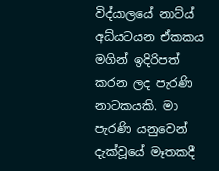විද්යාලයේ නාට්ය් අධ්යටයන ඒකකය මගින් ඉදිරිපත් කරන ලද පැරණි නාටකයකි. මා පැරණි යනුවෙන් දැක්වූයේ මෑතකදී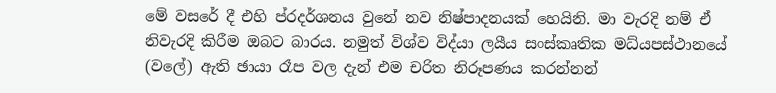මේ වසරේ දී එහි ප්රදර්ශනය වුනේ නව නිෂ්පාදනයක් හෙයිනි. මා වැරදි නම් ඒ නිවැරදි කිරීම ඔබට බාරය. නමුත් විශ්ව විද්යා ලයීය සංස්කෘතික මධ්යපස්ථානයේ (වලේ) ඇති ඡායා රෑප වල දැන් එම චරිත නිරූපණය කරන්නන්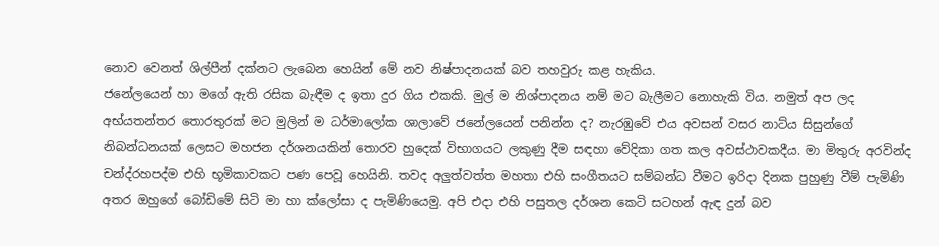නොව වෙනත් ශිල්පීන් දක්නට ලැබෙන හෙයින් මේ නව නිෂ්පාදනයක් බව තහවුරු කළ හැකිය.
ජනේලයෙන් හා මගේ ඇති රසික බැඳීම ද ඉතා දුර ගිය එකකි. මුල් ම නිශ්පාදනය නම් මට බැලීමට නොහැකි විය. නමුත් අප ලද අභ්යතන්තර තොරතුරක් මට මුලින් ම ධර්මාලෝක ශාලාවේ ජනේලයෙන් පනින්න ද? නැරඹුවේ එය අවසන් වසර නාට්ය සිසුන්ගේ නිබන්ධනයක් ලෙසට මහජන දර්ශනයකින් තොරව හුදෙක් විභාගයට ලකුණු දීම සඳහා වේදිකා ගත කල අවස්ථාවකදීය. මා මිතුරු අරවින්ද චන්ද්රහපද්ම එහි භූමිකාවකට පණ පෙවූ හෙයිනි. තවද අලුත්වත්ත මහතා එහි සංගීතයට සම්බන්ධ වීමට ඉරිදා දිනක පුහුණු වීම් පැමිණි අතර ඔහුගේ බෝඩිමේ සිටි මා හා ක්ලෝසා ද පැමිණියෙමු. අපි එදා එහි පසුතල දර්ශන කෙටි සටහන් ඇඳ දුන් බව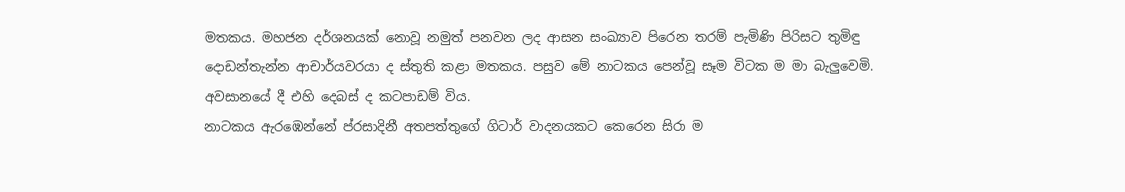මතකය. මහජන දර්ශනයක් නොවූ නමුත් පනවන ලද ආසන සංඛ්‍යාව පිරෙන තරම් පැමිණි පිරිසට තුමිඳු දොඩන්තැන්න ආචාර්යවරයා ද ස්තුති කළා මතකය. පසුව මේ නාටකය පෙන්වූ සෑම විටක ම මා බැලුවෙමි. අවසානයේ දී එහි දෙබස් ද කටපාඩම් විය.
නාටකය ඇරඹෙන්නේ ප්රසාදිනී අතපත්තුගේ ගිටාර් වාදනයකට කෙරෙන සිරා ම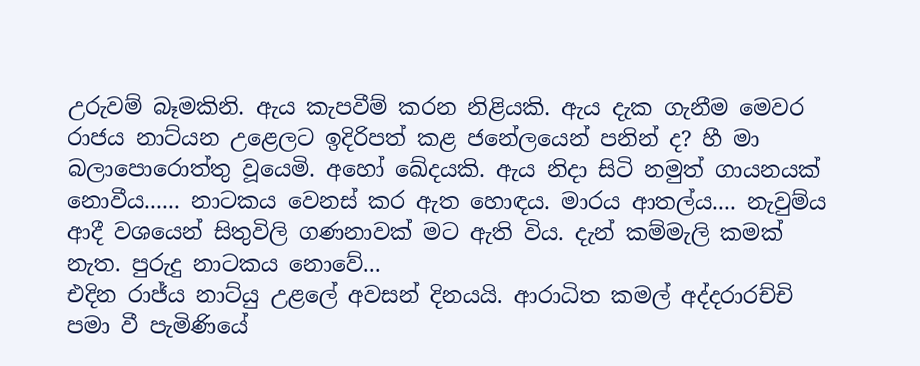උරුවම් බෑමකිනි. ඇය කැපවීම් කරන නිළියකි. ඇය දැක ගැනීම මෙවර රාජය නාට්යන උළෙලට ඉදිරිපත් කළ ජනේලයෙන් පනින් ද? හී මා බලාපොරොත්තු වූයෙමි. අහෝ ඛේදයකි. ඇය නිදා සිටි නමුත් ගායනයක් නොවීය...... නාටකය වෙනස් කර ඇත හොඳය. මාරය ආතල්ය.... නැවුම්ය ආදී වශයෙන් සිතුවිලි ගණනාවක් මට ඇති විය. දැන් කම්මැලි කමක් නැත. පුරුදු නාටකය නොවේ...
එදින රාජ්ය නාට්යු උළලේ අවසන් දිනයයි. ආරාධිත කමල් අද්දරාරච්චි පමා වී පැමිණියේ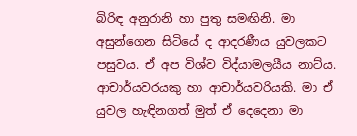බිරිඳ අනුරානි හා පුතු සමඟිනි. මා අසුන්ගෙන සිටියේ ද ආදරණීය යුවලකට පසුවය. ඒ අප විශ්ව විද්යාමලයීය නාට්ය. ආචාර්යවරයකු හා ආචාර්යවරියකි. මා ඒ යුවල හැඳිනගත් මුත් ඒ දෙදෙනා මා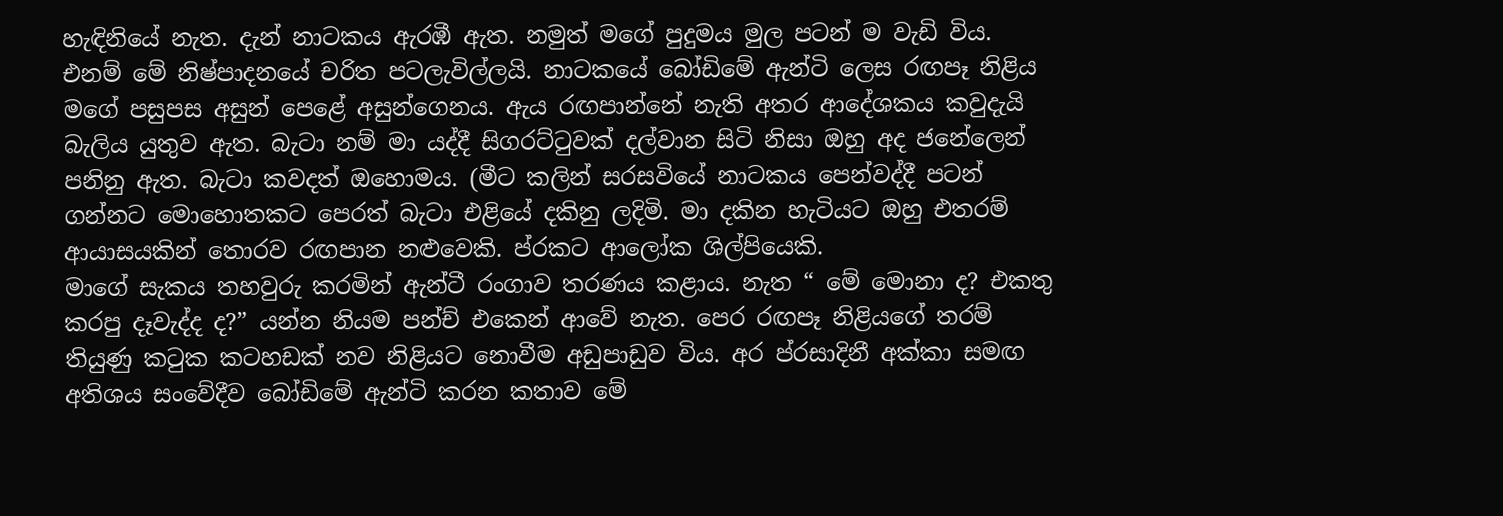හැඳිනියේ නැත. දැන් නාටකය ඇරඹී ඇත. නමුත් මගේ පුදුමය මුල පටන් ම වැඩි විය. එනම් මේ නිෂ්පාදනයේ චරිත පටලැවිල්ලයි. නාටකයේ බෝඩිමේ ඇන්ටි ලෙස රඟපෑ නිළිය මගේ පසුපස අසුන් පෙළේ අසුන්ගෙනය. ඇය රඟපාන්නේ නැති අතර ආදේශකය කවුදැයි බැලිය යුතුව ඇත. බැටා නම් මා යද්දී සිගරට්ටුවක් දල්වාන සිටි නිසා ඔහු අද ජනේලෙන් පනිනු ඇත. බැටා කවදත් ඔහොමය. (මීට කලින් සරසවියේ නාටකය පෙන්වද්දී පටන් ගන්නට මොහොතකට පෙරත් බැටා එළියේ දකිනු ලදිමි. මා දකින හැටියට ඔහු එතරම් ආයාසයකින් තොරව රඟපාන නළුවෙකි. ප්රකට ආලෝක ශිල්පියෙකි.
මාගේ සැකය තහවුරු කරමින් ඇන්ටී රංගාව තරණය කළාය. නැත “ මේ මොනා ද? එකතු කරපු දෑවැද්ද ද?” යන්න නියම පන්ච් එකෙන් ආවේ නැත. පෙර රඟපෑ නිළියගේ තරම් තියුණු කටුක කටහඩක් නව නිළියට නොවීම අඩුපාඩුව විය. අර ප්රසාදිනී අක්කා සමඟ අතිශය සංවේදීව බෝඩිමේ ඇන්ටි කරන කතාව මේ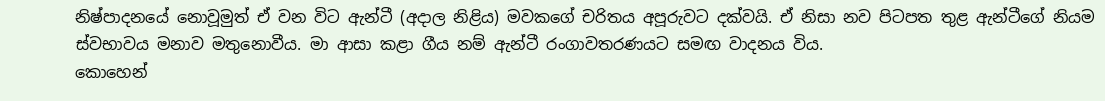නිෂ්පාදනයේ නොවූමුත් ඒ වන විට ඇන්ටී (අදාල නිළිය) මවකගේ චරිතය අපූරුවට දක්වයි. ඒ නිසා නව පිටපත තුළ ඇන්ටීගේ නියම ස්වභාවය මනාව මතුනොවීය. මා ආසා කළා ගීය නම් ඇන්ටී රංගාවතරණයට සමඟ වාදනය විය.
කොහෙන්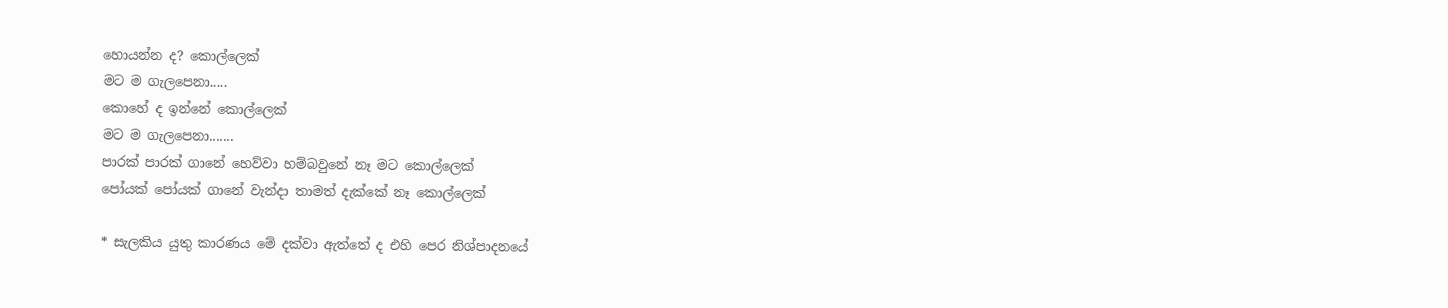හොයන්න ද? කොල්ලෙක්
මට ම ගැලපෙනා.....
කොහේ ද ඉන්නේ කොල්ලෙක්
මට ම ගැලපෙනා.......
පාරක් පාරක් ගානේ හෙව්වා හම්බවුනේ නෑ මට කොල්ලෙක්
පෝයක් පෝයක් ගානේ වැන්දා තාමත් දැක්කේ නෑ කොල්ලෙක්

* සැලකිය යුතු කාරණය මේ දක්වා ඇත්තේ ද එහි පෙර නිශ්පාදනයේ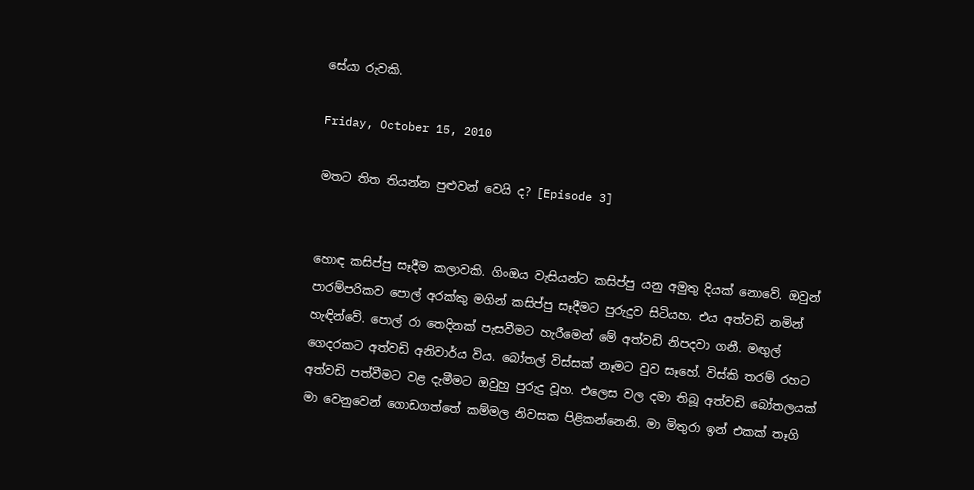සේයා රුවකි.

Friday, October 15, 2010

මතට තිත තියන්න පුළුවන් වෙයි ද? [Episode 3]


හොඳ කසිප්පු සෑදීම කලාවකි. ගිංඔය වැසියන්ට කසිප්පු යනු අමුතු දියක් නොවේ. ඔවුන් පාරම්පරිකව පොල් අරක්කු මගින් කසිප්පු සෑදීමට පුරුදුව සිටියහ. එය අත්වඩි නමින් හැඳින්වේ. පොල් රා තෙදිනක් පැසවීමට හැරීමෙන් මේ අත්වඩි නිපදවා ගනී. මඟුල් ගෙදරකට අත්වඩි අනිවාර්ය විය. බෝතල් විස්සක් නෑමට වුව සෑහේ. විස්කි තරම් රහට අත්වඩි පත්වීමට වළ දැමීමට ඔවුහු පුරුදු වූහ. එලෙස වල දමා තිබූ අත්වඩි බෝතලයක් මා වෙනුවෙන් ගොඩගත්තේ කම්මල නිවසක පිළිකන්නෙනි. මා මිතුරා ඉන් එකක් තෑගි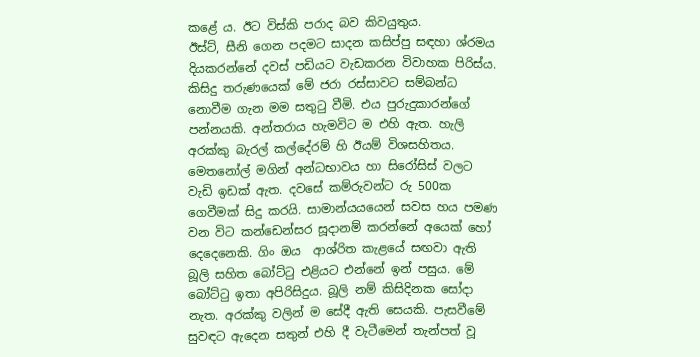කළේ ය. ඊට විස්කි පරාද බව කිවයුතුය.
ඊස්ට්, සීනි ගෙන පදමට සාදන කසිප්පු සඳහා ශ්රමය දියකරන්නේ දවස් පඩියට වැඩකරන විවාහක පිරිස්ය. කිසිදු තරුණයෙක් මේ ජරා රස්සාවට සම්බන්ධ නොවීම ගැන මම සතුටු වීමි. එය පුරුදුකාරන්ගේ පන්නයකි. අන්තරාය හැමවිට ම එහි ඇත. හැලි අරක්කු බැරල් කල්දේරම් හි ඊයම් විශසහිතය. මෙතනෝල් මගින් අන්ධභාවය හා සිරෝසිස් වලට වැඩි ඉඩක් ඇත. දවසේ කම්රුවන්ට රු 500ක ගෙවීමක් සිදු කරයි. සාමාන්යයයෙන් සවස හය පමණ වන විට කන්ඩෙන්සර සූදානම් කරන්නේ අයෙක් හෝ දෙදෙනෙකි. ගිං ඔය ‍ ආශ්රිත කැළයේ සඟවා ඇති බූලි සහිත බෝට්ටු එළියට එන්නේ ඉන් පසුය. මේ බෝට්ටු ඉතා අපිරිසිදුය. බූලි නම් කිසිදිනක සෝදා නැත. අරක්කු වලින් ම සේදී ඇති සෙයකි. පැසවීමේ සුවඳට ඇදෙන සතුන් එහි දී වැටීමෙන් තැන්පත් වූ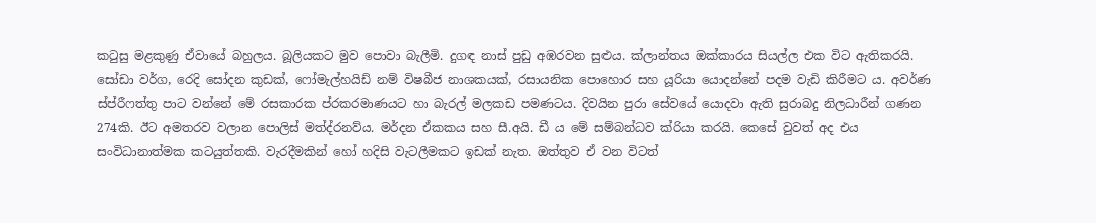කටුසු මළකුණු ඒවායේ බහුලය. බූලියකට මුව පොවා බැලීමි. දුගඳ නාස් පුඩු අඹරවන සුළුය. ක්ලාන්තය ඔක්කාරය සියල්ල එක විට ඇතිකරයි.
සෝඩා වර්ග, රෙදි සෝදන කුඩක්, ෆෝමැල්හයිඩ් නම් විෂබීජ නාශකයක්, රසායනික පොහොර සහ යූරියා යොදන්නේ පදම වැඩි කිරීමට ය. අවර්ණ ස්ප්රීෆත්තු පාට වන්නේ මේ රසකාරක ප්රකරමාණයට හා බැරල් මලකඩ පමණටය. දිවයින පුරා සේවයේ යොදවා ඇති සුරාබදු නිලධාරීන් ගණන 274කි. ඊට අමතරව වලාන පොලිස් මත්ද්රනව්ය. මර්දන ඒකකය සහ සී.අයි. ඩී ය මේ සම්බන්ධව ක්රියා කරයි. කෙසේ වුවත් අද එය සංවිධානාත්මක කටයුත්තකි. වැරදීමකින් හෝ හදිසි වැටලීමකට ඉඩක් නැත. ඔත්තුව ඒ වන විටත්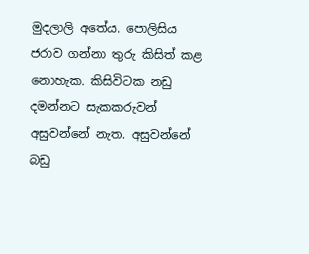මුදලාලි අතේය. පොලිසිය ජරාව ගන්නා තුරු කිසිත් කළ නොහැක. කිසිවිටක නඩු දමන්නට සැකකරුවන් අසුවන්නේ නැත. අසුවන්නේ බඩු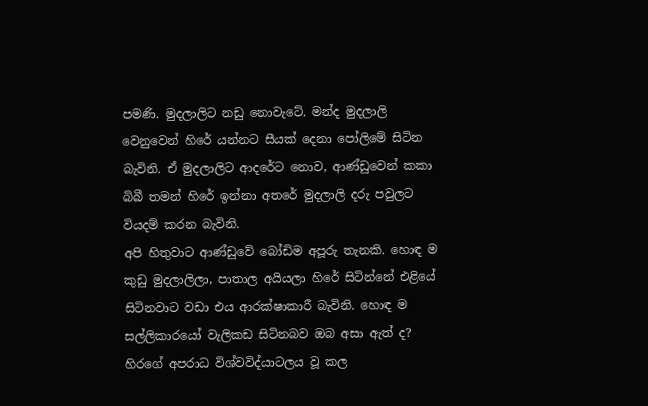පමණි. මුදලාලිට නඩු නොවැටේ. මන්ද මුදලාලි වෙනුවෙන් හිරේ යන්නට සීයක් දෙනා පෝලිමේ සිටින බැවිනි. ඒ මුදලාලිට ආදරේට නොව, ආණ්ඩුවෙන් කකා බිබී තමන් හිරේ ඉන්නා අතරේ මුදලාලි දරු පවුලට වියදම් කරන බැවිනි.
අපි හිතුවාට ආණ්ඩුවේ බෝඩිම අපූරු තැනකි. හොඳ ම කුඩු මුදලාලිලා, පාතාල අයියලා හිරේ සිටින්නේ එළියේ සිටිනවාට වඩා එය ආරක්ෂාකාරී බැවිනි. හොඳ ම සල්ලිකාරයෝ වැලිකඩ සිටිනබව ඔබ අසා ඇත් ද? හිරගේ අපරාධ විශ්වවිද්යාටලය වූ කල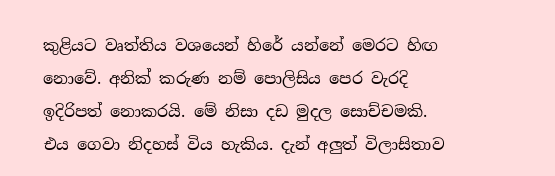කුළියට වෘත්තිය වශයෙන් හිරේ යන්නේ මෙරට හිඟ නොවේ. අනික් කරුණ නම් පොලිසිය පෙර වැරදි ඉදිරිපත් නොකරයි. මේ නිසා දඩ මුදල සොච්චමකි. එය ගෙවා නිදහස් විය හැකිය. දැන් අලුත් විලාසිතාව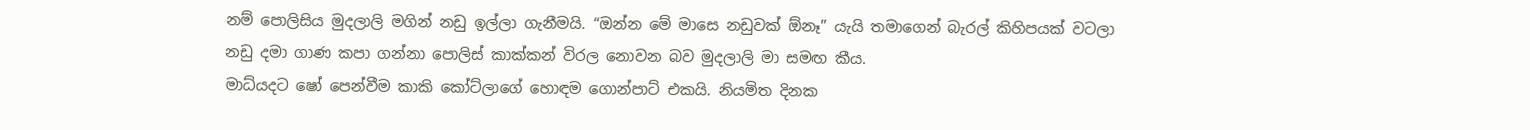නම් පොලිසිය මුදලාලි මගින් නඩු ඉල්ලා ගැනීමයි. “ඔන්න මේ මාසෙ නඩුවක් ඕනෑ” යැයි තමාගෙන් බැරල් කිහිපයක් වටලා නඩු දමා ගාණ කපා ගන්නා පොලිස් කාක්කන් විරල නොවන බව මුදලාලි මා සමඟ කීය.
මාධ්යදට ෂෝ පෙන්වීම කාකි කෝට්ලාගේ හොඳම ගොන්පාට් එකයි. නියමිත දිනක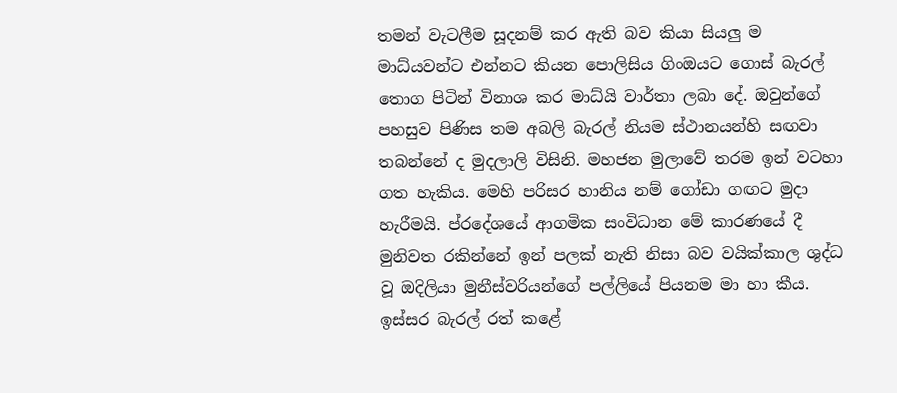තමන් වැටලීම සූදනම් කර ඇති බව කියා සියලු ම මාධ්යවන්ට එන්නට කියන පොලිසිය ගිංඔයට ගොස් බැරල් තොග පිටින් විනාශ කර මාධ්යි වාර්තා ලබා දේ. ඔවුන්ගේ පහසුව පිණිස තම අබලි බැරල් නියම ස්ථානයන්හි සඟවා තබන්නේ ද මුදලාලි විසිනි. මහජන මුලාවේ තරම ඉන් වටහා ගත හැකිය. මෙහි පරිසර හානිය නම් ගෝඩා ගඟට මුදා හැරීමයි. ප්රදේශයේ ආගමික සංවිධාන මේ කාරණයේ දී මුනිවත රකින්නේ ඉන් පලක් නැති නිසා බව වයික්කාල ශුද්ධ වූ ඔදිලියා මුනීස්වරියන්ගේ පල්ලියේ පියනම මා හා කීය. ඉස්සර බැරල් රත් කළේ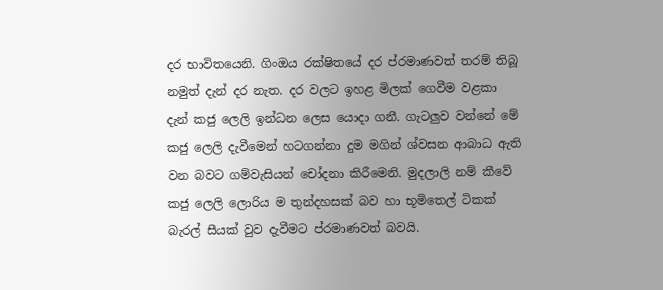දර භාවිතයෙනි. ගිංඔය රක්ෂිතයේ දර ප්රමාණවත් තරම් තිබූ නමුත් දැන් දර නැත. දර වලට ඉහළ මිලක් ගෙවීම වළකා දැන් කජු ලෙලි ඉන්ධන ලෙස යොදා ගනී. ගැටලුව වන්නේ මේ කජු ලෙලි දැවීමෙන් හටගන්නා දුම මගින් ශ්වසන ආබාධ ඇති වන බවට ගම්වැසියන් චෝදනා කිරීමෙනි. මුදලාලි නම් කීවේ කජු ලෙලි ලොරිය ම තුන්දහසක් බව හා භූමිතෙල් ටිකක් බැරල් සීයක් වුව දැවීමට ප්රමාණවත් බවයි.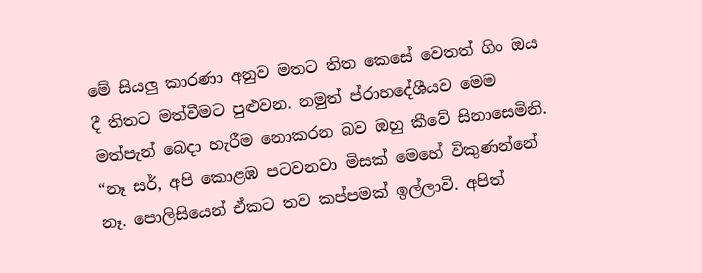මේ සියලු කාරණා අනුව මතට තිත කෙසේ වෙතත් ගිං ඔය දී තිතට මත්වීමට පුළුවන. නමුත් ප්රාහදේශීයව මෙම මත්පැන් බෙදා හැරීම නොකරන බව ඔහු කීවේ සිනාසෙමිනි. “නෑ සර්, අපි කොළඹ පටවනවා මිසක් මෙහේ විකුණන්නේ නෑ. පොලිසියෙන් ඒකට තව කප්පමක් ඉල්ලාවි. අපිත්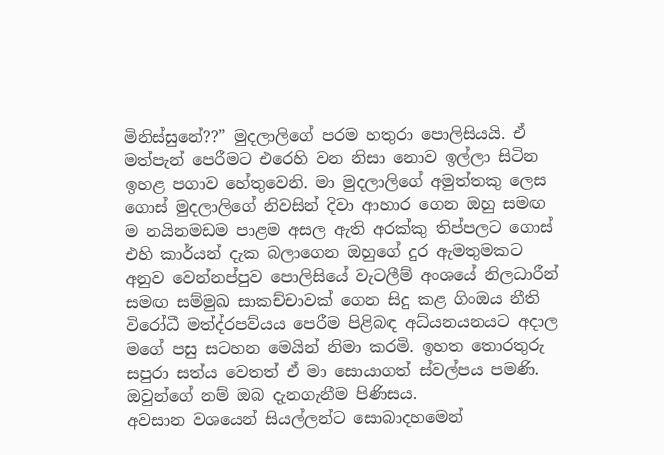මිනිස්සුනේ??” මුදලාලිගේ පරම හතුරා පොලිසියයි. ඒ මත්පැන් පෙරීමට එරෙහි වන නිසා නොව ඉල්ලා සිටින ඉහළ පගාව හේතුවෙනි. මා මුදලාලිගේ අමුත්තකු ලෙස ගොස් මුදලාලිගේ නිවසින් දිවා ආහාර ගෙන ඔහු සමඟ ම නයිනමඩම පාළම අසල ඇති අරක්කු තිප්පලට ගොස් එහි කාර්යන් දැක බලාගෙන ඔහුගේ දුර ඇමතුමකට අනුව වෙන්නප්පුව පොලිසියේ වැටලීම් අංශයේ නිලධාරීන් සමඟ සම්මුඛ සාකච්චාවක් ගෙන සිදු කළ ගිංඔය නීති විරෝධී මත්ද්රපව්යය පෙරීම පිළිබඳ අධ්යනයනයට අදාල මගේ පසු සටහන මෙයින් නිමා කරමි. ඉහත තොරතුරු සපුරා සත්ය‍ වෙතත් ඒ මා සොයාගත් ස්වල්පය පමණි. ඔවුන්ගේ නම් ඔබ දැනගැනීම පිණිසය.
අවසාන වශයෙන් සියල්ලන්ට සොබාදහමෙන්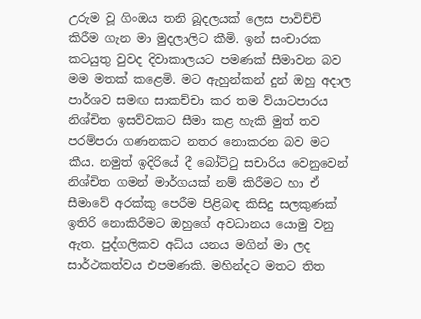උරුම වූ ගිංඔය තනි බූදලයක් ලෙස පාවිච්චි කිරීම ගැන මා මුදලාලිට කීමි. ඉන් සංචාරක කටයුතු වුවද දිවාකාලයට පමණක් සීමාවන බව මම මතක් කළෙමි. මට ඇහුන්කන් දුන් ඔහු අදාල පාර්ශව සමඟ සාකච්චා කර තම ව්යාටපාරය නිශ්චිත ඉසව්වකට සීමා කළ හැකි මුත් තව පරම්පරා ගණනකට නතර නොකරන බව මට කීය. නමුත් ඉදිරියේ දී බෝට්ටු සචාරිය වෙනුවෙන් නිශ්චිත ගමන් මාර්ගයක් නම් කිරීමට හා ඒ සීමාවේ අරක්කු පෙරීම පිළිබඳ කිසිදු සලකුණක් ඉතිරි නොකිරීමට ඔහුගේ අවධානය යොමු වනු ඇත. පුද්ගලිකව අධ්ය යනය මගින් මා ලද සාර්ථකත්වය එපමණකි. මහින්දට මතට තිත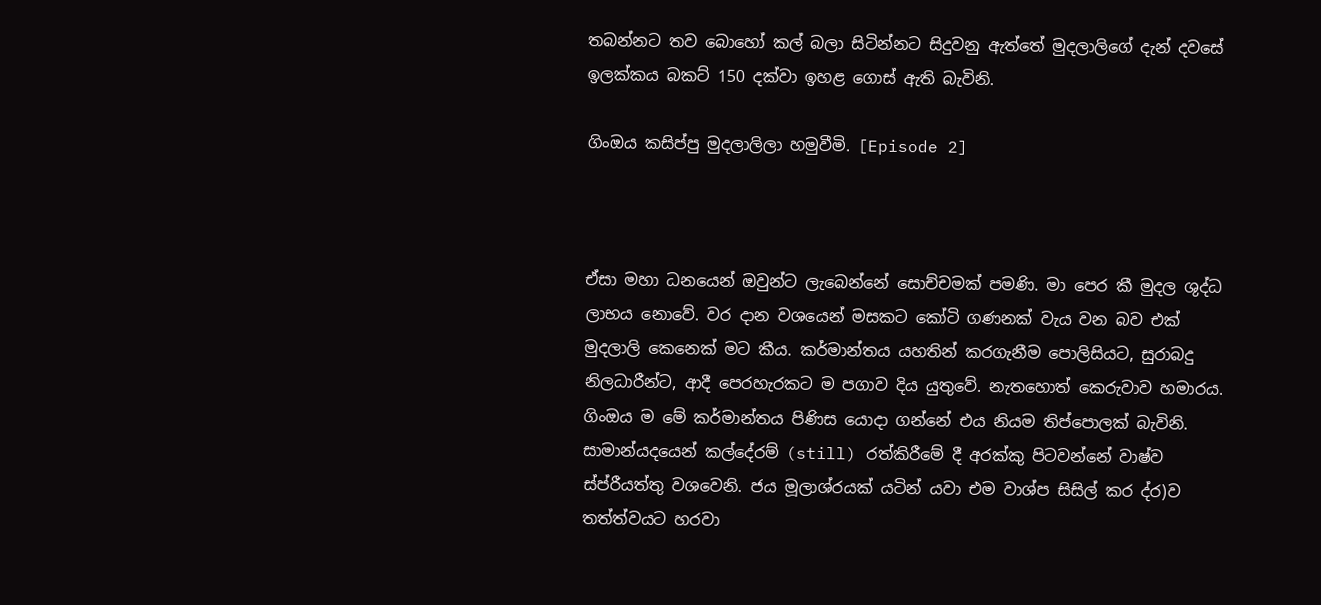තබන්නට තව බොහෝ කල් බලා සිටින්නට සිදුවනු ඇත්තේ මුදලාලිගේ දැන් දවසේ ඉලක්කය බකට් 150 දක්වා ඉහළ ගොස් ඇති බැවිනි.

ගිංඔය කසිප්පු මුදලාලිලා හමුවීමි. [Episode 2]



ඒසා මහා ධනයෙන් ඔවුන්ට ලැබෙන්නේ සොච්චමක් පමණි. මා පෙර කී මුදල ශුද්ධ ලාභය නොවේ. වර දාන වශයෙන් මසකට කෝටි ගණනක් වැය වන බව එක් මුදලාලි කෙනෙක් මට කීය. කර්මාන්තය යහතින් කරගැනීම පොලිසියට, සුරාබදු නිලධාරීන්ට, ආදී පෙරහැරකට ම පගාව දිය යුතුවේ. නැතහොත් කෙරුවාව හමාරය.
ගිංඔය ම මේ කර්මාන්තය පිණිස යොදා ගන්නේ එය නියම තිප්පොලක් බැවිනි. සාමාන්යදයෙන් කල්දේරම් (still) රත්කිරීමේ දී අරක්කු පිටවන්නේ වාෂ්ව ස්ප්රීයත්තු වශවෙනි. ජය මූලාශ්රයක් යටින් යවා එම වාශ්ප සිසිල් කර ද්ර)ව තත්ත්වයට හරවා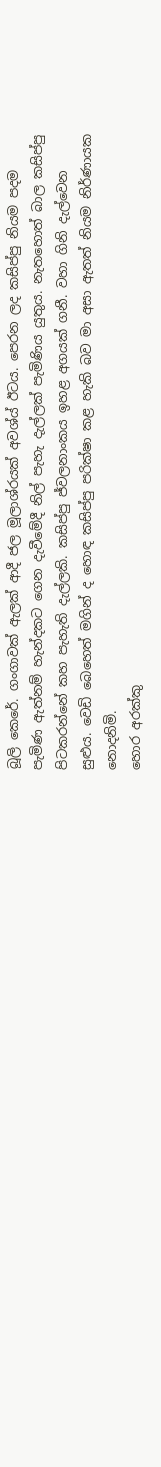බූලි කෙරේ. ගංගාවක් ඇලක් ආදී ජල මූලාශ්රයක් අවශ්ය් ඊටය. පෙරන ලද කසිප්පු නියම පදම පැමිණ ඇත්නම් හැන්දකට ගෙන දැවීමේදී නිල් පැහැ දැල්ලක් පැමිණිය යුතුය. නැතහොත් බාල කසිප්පු පිටකරන්නේ කහ පැහැති දැල්ලකි. කසිප්පු ජ්වල‍නාංකය ඉහළ අගයක් ගනී. වහා ගිනි දැල්වෙන සුළුය. වෙඩි බෙහෙත් මගින් ද හොඳ කසිප්පු පරික්ෂා කළ හැකි බව මා අසා ඇතත් නියම නිර්ණායක නොදනිමි.
හොර අරක්කු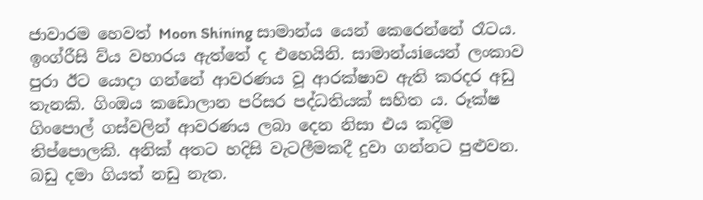ජාවාරම හෙවත් Moon Shining සාමාන්ය යෙන් කෙරෙන්නේ රෑටය. ඉංග්රීසි ව්ය වහාරය ඇත්තේ ද එහෙයිනි. සාමාන්යiයෙන් ලංකාව පුරා ඊට යොදා ගන්නේ ආවරණය වූ ආරක්ෂාව ඇති කරදර අඩු තැනකි. ගිංඔය කඩොලාන පරිසර පද්ධතියක් සහිත ය. රූක්ෂ ගිංපොල් ගස්වලින් ආවරණය ලබා දෙන නිසා එය කදිම තිප්පොලකි. අනික් අතට හදිසි වැටලීමකදී දුවා ගන්නට පුළුවන. බඩු දමා ගියත් නඩු නැත.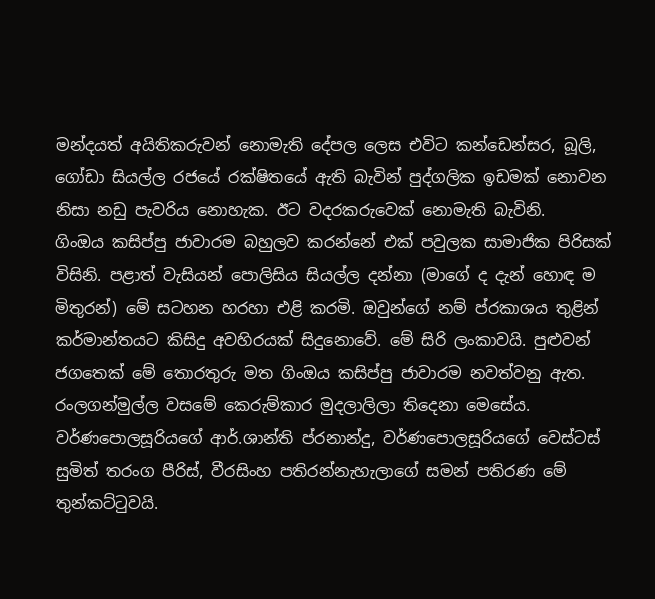මන්දයත් අයිතිකරුවන් නොමැති දේපල ලෙස එවිට කන්ඩෙන්සර, බූලි, ගෝඩා සියල්ල රජයේ රක්ෂිතයේ ඇති බැවින් පුද්ගලික ඉඩමක් නොවන නිසා නඩු පැවරිය නොහැක. ඊට වදරකරුවෙක් නොමැති බැවිනි.
ගිංඔය කසිප්පු ජාවාරම බහුලව කරන්නේ එක් පවුලක සාමාජික පිරිසක් විසිනි. පළාත් වැසියන් පොලිසිය සියල්ල දන්නා (මාගේ ද දැන් හොඳ ම මිතුරන්) මේ සටහන හරහා එළි කරමි. ඔවුන්ගේ නම් ප්රකාශය තුළින් කර්මාන්තයට කිසිදු අවහිරයක් සිදුනොවේ. මේ සිරි ලංකාවයි. පුළුවන් ජගතෙක් මේ තොරතුරු මත ගිංඔය කසිප්පු ජාවාරම නවත්වනු ඇත. රංලගන්මුල්ල වසමේ කෙරුම්කාර මුදලාලිලා තිදෙනා මෙසේය. වර්ණපොලසූරියගේ ආර්.ශාන්ති ප්රනාන්දු, වර්ණපොලසූරියගේ වෙස්ටස් සුමිත් තරංග පීරිස්, වීරසිංහ පතිරන්නැහැලාගේ සමන් පතිරණ මේ තුන්කට්ටුවයි.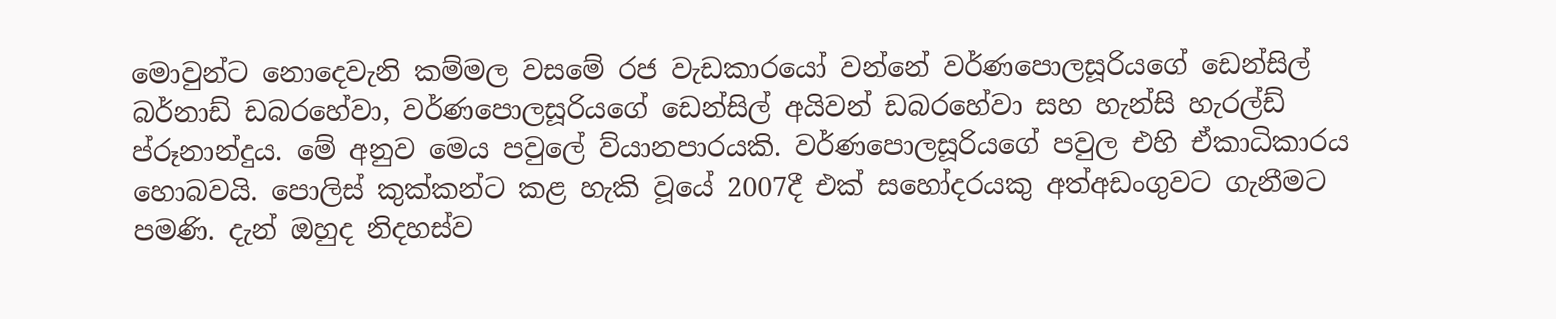මොවුන්ට නොදෙවැනි කම්මල වසමේ රජ වැඩකාරයෝ වන්නේ වර්ණපොලසූරියගේ ඩෙන්සිල් බර්නාඩ් ඩබරහේවා, වර්ණපොලසූරියගේ ඩෙන්සිල් අයිවන් ඩබරහේවා සහ හැන්සි හැරල්ඩ් ප්රූනාන්දුය. මේ අනුව මෙය පවුලේ ව්යානපාරයකි. වර්ණපොලසූරියගේ පවුල එහි ඒකාධිකාරය හොබවයි. පොලිස් කුක්කන්ට කළ හැකි වූයේ 2007දී එක් සහෝදරයකු අත්අඩංගුවට ගැනීමට පමණි. දැන් ඔහුද නිදහස්ව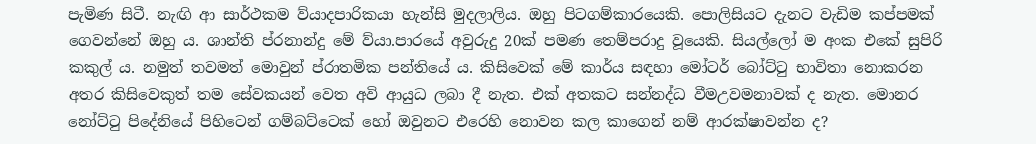පැමිණ සිටී. නැඟි ආ සාර්ථකම ව්යාදපාරිකයා හැන්සි මුදලාලිය. ඔහු පිටගම්කාරයෙකි. පොලිසියට දැනට වැඩිම කප්පමක් ගෙවන්නේ ඔහු ය. ශාන්ති ප්රනාන්දු මේ ව්යා.පාරයේ අවුරුදු 20ක් පමණ තෙම්පරාදු වූයෙකි. සියල්ලෝ ම අංක එකේ සුපිරි කකුල් ය. නමුත් තවමත් මොවුන් ප්රාතමික පන්තියේ ය. කිසිවෙක් මේ කාර්ය සඳහා මෝටර් බෝට්ටු භාවිතා නොකරන අතර කිසිවෙකුත් තම සේවකයන් වෙත අවි ආයුධ ලබා දී නැත. එක් අතකට සන්නද්ධ වීමඋවමනාවක් ද නැත. මොනර නෝට්ටු පිදේනියේ පිහිටෙන් ගම්බට්ටෙක් හෝ ඔවුනට එරෙහි නොවන කල කාගෙන් නම් ආරක්ෂාවන්න ද?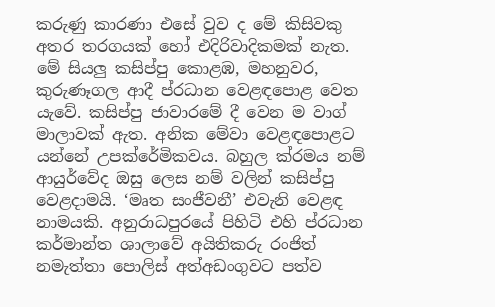කරුණු කාරණා එසේ වුව ද මේ කිසිවකු අතර තරගයක් හෝ එදිරිවාදිකමක් නැත. මේ සියලු කසිප්පු කොළඹ‍, මහනුවර, කුරුණෑගල ආදී ප්රධාන වෙළඳපොළ වෙත යැවේ. කසිප්පු ජාවාරමේ දී වෙන ම වාග් මාලාවක් ඇත. අනික මේවා වෙළඳපොළට යන්නේ උපක්රේමිකවය. බහුල ක්රමය නම් ආයුර්වේද ඔසු ලෙස නම් වලින් කසිප්පු වෙළදාමයි. ‘මෘත සංජීවනී’ එවැනි වෙළඳ නාමයකි. අනුරාධපුරයේ පිහිටි එහි ප්රධාන කර්මාන්ත ශාලාවේ අයිතිකරු රංජිත් නමැත්තා පොලිස් අත්අඩංගුවට පත්ව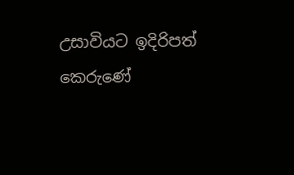උසාවියට ඉදිරිපත් කෙරුණේ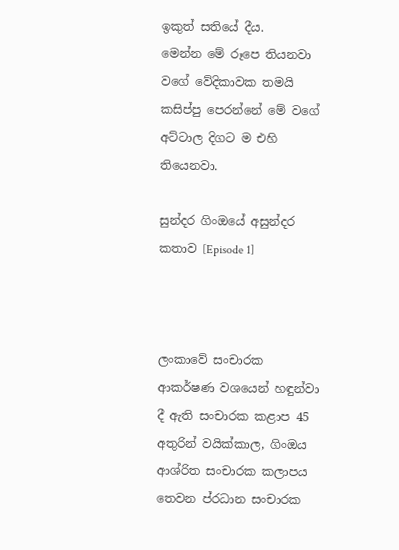ඉකුත් සතියේ දීය.
මෙන්න මේ රූපෙ තියනවා වගේ වේදිකාවක තමයි කසිප්පු පෙරන්නේ මේ වගේ අට්ටාල දිගට ම එහි තියෙනවා.

සුන්දර ගිංඔයේ අසුන්දර කතාව [Episode 1]



ලංකාවේ සංචාරක ආකර්ෂණ වශයෙන් හඳුන්වා දී ඇති සංචාරක කළාප 45 අතුරින් වයික්කාල, ගිංඔය ආශ්රිත සංචාරක කලාපය තෙවන ප්රධාන සංචාරක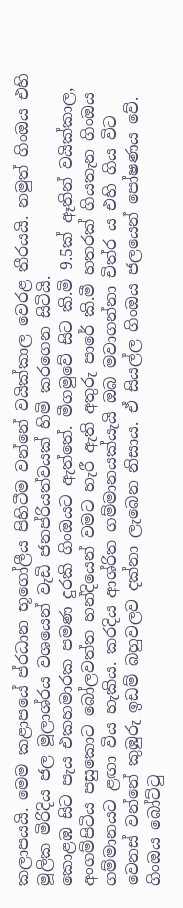කලාපයයි. මෙම කළාපයේ ප්රධාන භූගෝලීය පිහිටීම වන්නේ වයික්කාල වෙරළ තීරයයි. නමුත් ගිංඔය එහි මූලික මිරිදිය ජල මූලාශ්රය වශයෙන් වැඩි ජනප්රියත්වයක් හිමි කරගෙන සිටියි.
කොළඹ සිට පැය එකහමාරක පමණ දුරකි ගිංඔයට ඇත්තේ. මීගමුවේ සිට කි.මි 9.5ක් ඈතින් වයික්කාල, අංගම්පිටිය පසුකොට බෝලවත්ත හන්දියෙන් වමට හැරී ඇති අතුරු පාරේ කි.මී හතරක් ගියතැන ගිංඔය ගම්මානයට ළඟා විය හැකිය. කරදිය ආශ්රිත ගම්මානයක්යැයි ඔබ මවාගන්නා චිත්ර ය එහි ගිය විට වෙනස් වන්නේ කුඹුරු ඉඩම් බහුවලව දක්නා ලැබෙන නිසාය. ඒ සියල්ල ගිංඔය ජලයෙන් පෝෂණය වේ. ගිංඔය බෝට්ටු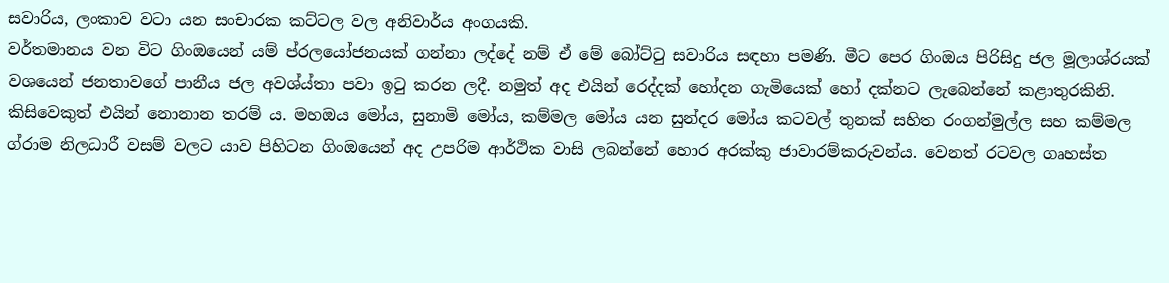සවාරිය, ලංකාව වටා යන සංචාරක කට්ටල වල අනිවාර්ය අංගයකි.
වර්තමානය වන විට ගිංඔයෙන් යම් ප්රලයෝජනයක් ගන්නා ලද්දේ නම් ඒ මේ බෝට්ටු සවාරිය සඳහා පමණි. මීට පෙර ගිංඔය පිරිසිදු ජල මූලාශ්රයක් වශයෙන් ජනතාවගේ පානීය ජල අවශ්ය්තා පවා ඉටු කරන ලදී. නමුත් අද එයින් රෙද්දක් හෝදන ගැමියෙක් හෝ දක්නට ලැබෙන්නේ කළාතුරකිනි. කිසිවෙකුත් එයින් නොනාන තරම් ය. මහඔය මෝය, සුනාමි මෝය, කම්මල මෝය යන සුන්දර මෝය කටවල් තුනක් සහිත රංගන්මුල්ල සහ කම්මල ග්රාම නිලධාරී වසම් වලට යාව පිහිටන ගිංඔයෙන් අද උපරිම ආර්ථික වාසි ලබන්නේ හොර අරක්කු ජාවාරම්කරුවන්ය. වෙනත් රටවල ගෘහස්ත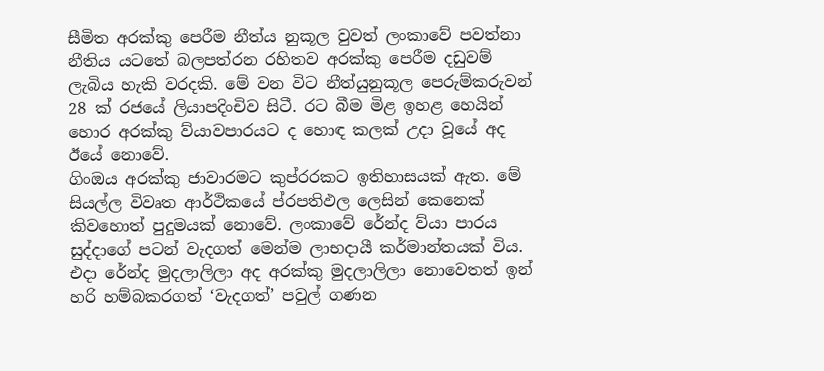සීමිත අරක්කු පෙරීම නීත්ය නුකූල වුවත් ලංකාවේ පවත්නා නීතිය යටතේ බලපත්රන රහිතව අරක්කු පෙරීම දඩුවම් ලැබිය හැකි වරදකි. මේ වන විට නීත්යුනුකූල පෙරුම්කරුවන් 28 ක් රජයේ ලියාපදිංචිව සිටී. රට බීම මිළ ඉහළ හෙයින් හොර අරක්කු ව්යාවපාරයට ද හොඳ කලක් උදා වූයේ අද ඊයේ නොවේ.
ගිංඔය අරක්කු ජාවාරමට කුප්රරකට ඉතිහාසයක් ඇත. මේ සියල්ල විවෘත ආර්ථිකයේ ප්රපතිඵල ලෙසින් කෙනෙක් කිවහොත් පුදුමයක් නොවේ. ලංකාවේ රේන්ද ව්යා පාරය සුද්දාගේ පටන් වැදගත් මෙන්ම ලාභදායී කර්මාන්තයක් විය. එදා රේන්ද මුදලාලිලා අද අරක්කු මුදලාලිලා නොවෙතත් ඉන් හරි හම්බකරගත් ‘වැදගත්’ පවුල් ගණන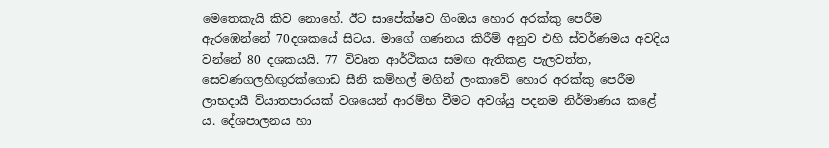මෙතෙකැයි කිව නොහේ. ඊට සාපේක්ෂව ගිංඔය හොර අරක්කු පෙරීම ඇරඹෙන්නේ 70දශකයේ සිටය. මාගේ ගණනය කිරීම් අනුව එහි ස්වර්ණමය අවදිය වන්නේ 80 දශකයයි. 77 විවෘත ආර්ථිකය සමඟ ඇතිකළ පැලවත්ත, සෙවණගලහිඟුරක්ගොඩ සීනි කම්හල් මගින් ලංකාවේ හොර අරක්කු පෙරීම ලාභදායී ව්යාතපාරයක් වශයෙන් ආරම්භ වීමට අවශ්යු පදනම නිර්මාණය කළේ ය. දේශපාලනය හා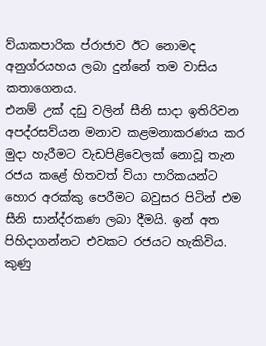ව්යාකපාරික ප්රාජාව ඊට නොමද අනුග්රයහය ලබා දුන්නේ තම වාසිය කතාගෙනය.
එනම් උක් දඩු වලින් සීනි සාදා ඉතිරිවන අපද්රසව්යන මනාව කළමනාකරණය කර මුදා හැරීමට වැඩපිළිවෙලක් නොවූ තැන රජය කළේ හිතවත් ව්යා පාරිකයන්ට හොර අරක්කු පෙරීමට බවුසර පිටින් එම සීනි සාන්ද්රකණ ලබා දීමයි. ඉන් අත පිහිදාගන්නට එවකට රජයට හැකිවිය. කුණු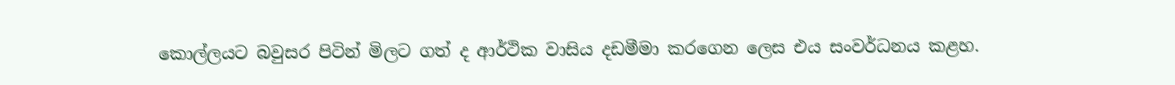කොල්ලයට බවුසර පිටින් මිලට ගත් ද ආර්ථික වාසිය දඩමීමා කරගෙන ලෙස එය සංවර්ධනය කළහ.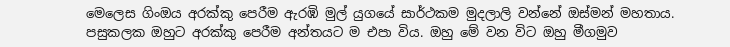මෙලෙස ගිංඔය අරක්කු පෙරීම ඇරඹි මුල් යුගයේ සාර්ථකම මුදලාලි වන්නේ ඔස්මන් මහතාය. පසුකලක ඔහුට අරක්කු පෙරීම අන්තයට ම එපා විය. ඔහු මේ වන විට ඔහු මීගමුව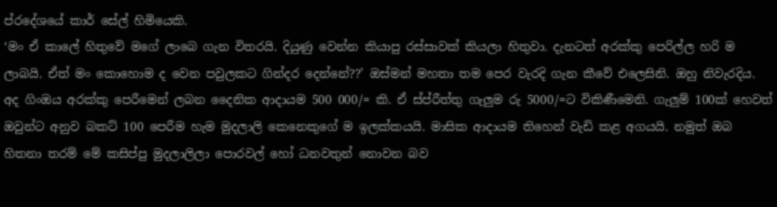ප්රදේශයේ කාර් සේල් හිමියෙකි.
‘මං ඒ කාලේ හිතුවේ මගේ ලාබෙ ගැන විතරයි. දියුණු වෙන්න කියාපු රස්සාවක් කියලා හිතුවා. දැනටත් අරක්කු පෙරිල්ල හරි ම ලාබයි. ඒත් මං කොහොම ද වෙන පවුලකට ගින්දර දෙන්නේ??’ ඔස්මන් මහතා තම පෙර වැරදි ගැන කීවේ එලෙසිනි. ඔහු නිවැරදිය. අද ගිංඔය අරක්කු පෙරීමෙන් ලබන දෛනික ආදායම 500 000/= කි. ඒ ස්ප්රීත්තු ගැලුම රු 5000/=ට විකිණීමෙනි. ගැලුම් 100ක් හෙවත් ඔවුන්ට අනුව බකට් 100 පෙරීම හැම මුදලාලි කෙනෙකුගේ ම ඉලක්කයයි. මාසික ආදායම තිහෙන් වැඩි කළ අගයයි. නමුත් ඔබ හිතනා තරම් මේ කසිප්පු මුදලාලිලා පොරවල් හෝ ධනවතුන් නොවන බව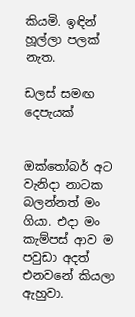කියමි. ඉඳින් හූල්ලා පලක් නැත.

ඩලස් සමඟ දෙපැයක්


ඔක්තෝබර් අට වැනිදා නාටක බලන්නත් මං ගියා. එදා මං කැම්පස් ආව ම පවුඩා අදත් එනවනේ කියලා ඇහුවා.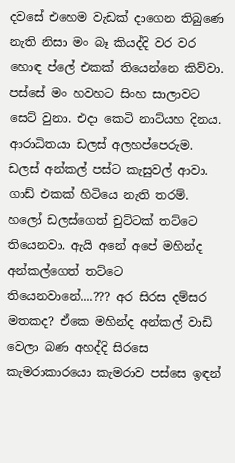දවසේ එහෙම වැඩක් දාගෙන තිබුණෙ නැති නිසා මං බෑ කියද්දි වර වර හොඳ ප්ලේ එකක් තියෙන්නෙ කිව්වා. පස්සේ මං හවහට සිංහ සාලාවට සෙට් වුනා. එදා කෙටි නාට්යහ දිනය. ආරාධිතයා ඩලස් අලහප්පෙරුම. ඩලස් අන්කල් පස්ට කැසුවල් ආවා. ගාඩ් එකක් හිටියෙ නැති තරම්. හලෝ ඩලස්ගෙත් චුට්ටක් තට්ටෙ තියෙනවා. ඇයි අනේ අපේ මහින්ද අන්කල්ගෙත් තට්ටෙ තියෙනවානේ....??? අර සිරස දම්සර මතකද? ඒකෙ මහින්ද අන්කල් වාඩි වෙලා බණ අහද්දි සිරසෙ කැමරාකාරයො කැමරාව පස්සෙ ඉඳන්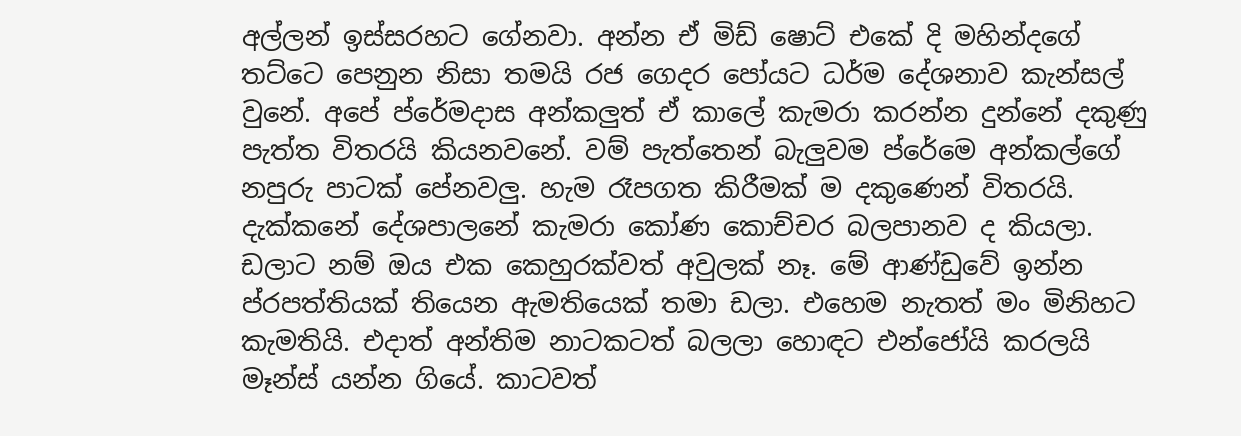අල්ලන් ඉස්සරහට ගේනවා. අන්න ඒ මිඩ් ෂොට් එකේ දි මහින්දගේ තට්ටෙ පෙනුන නිසා තමයි රජ ගෙදර පෝයට ධර්ම දේශනාව කැන්සල් වුනේ. අපේ ප්රේමදාස අන්කලුත් ඒ කාලේ කැමරා කරන්න දුන්නේ දකුණු පැත්ත විතරයි කියනවනේ. වම් පැත්තෙන් බැලුවම ප්රේමෙ අන්කල්ගේ නපුරු පාටක් පේනවලු. හැම රෑපගත කිරීමක් ම දකුණෙන් විතරයි. දැක්කනේ දේශපාලනේ කැමරා කෝණ කොච්චර බලපානව ද කියලා.
ඩලාට නම් ඔය එක කෙහුරක්වත් අවුලක් නෑ. මේ ආණ්ඩුවේ ඉන්න ප්රපත්තියක් තියෙන ඇමතියෙක් තමා ඩලා. එහෙම නැතත් මං මිනිහට කැමතියි. එදාත් අන්තිම නාටකටත් බලලා හොඳට එන්ජෝයි කරලයි මෑන්ස් යන්න ගියේ. කාටවත්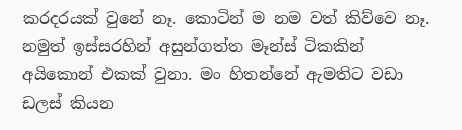කරදරයක් වුනේ නෑ. කොටින් ම නම වත් කිව්වෙ නෑ. නමුත් ඉස්සරහින් අසුන්ගත්ත මෑන්ස් ටිකකින් අයිකොන් එකක් වුනා. මං හිතන්නේ ඇමතිට වඩා ඩලස් කියන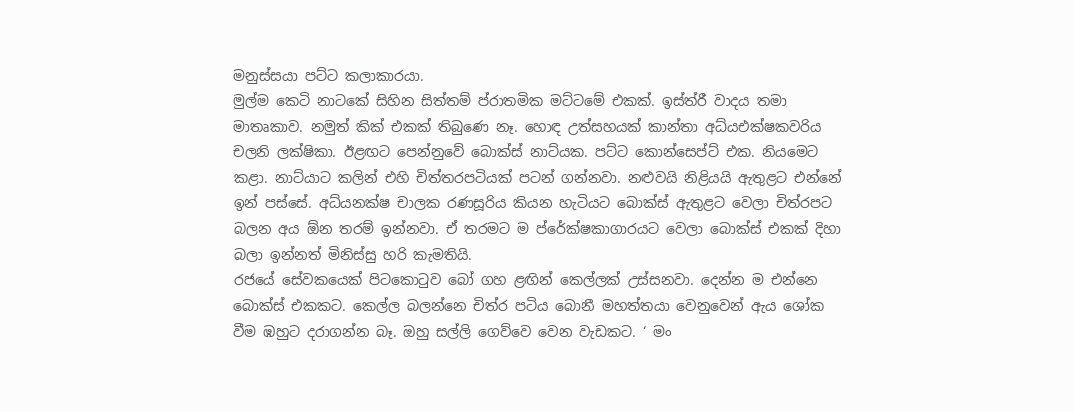මනුස්සයා පට්ට කලාකාරයා.
මුල්ම කෙටි නාටකේ සිහින සිත්තම් ප්රාතමික මට්ටමේ එකක්. ඉස්ත්රී වාදය තමා මාතෘකාව. නමුත් කික් එකක් තිබුණෙ නෑ. හොඳ උත්සහයක් කාන්තා අධ්යඑක්ෂකවරිය චලනි ලක්ෂිකා. ඊළඟට පෙන්නුවේ බොක්ස් නාට්යක. පට්ට කොන්සෙප්ට් එක. නියමෙට කළා. නාට්යාට කලින් එහි චිත්තරපටියක් පටන් ගන්නවා. නළුවයි නිළියයි ඇතුළට එන්නේ ඉන් පස්සේ. අධ්යනක්ෂ චාලක රණසූරිය කියන හැටියට බොක්ස් ඇතුළට වෙලා චිත්රපට බලන අය ඕන තරම් ඉන්නවා. ඒ තරමට ම ප්රේක්ෂකාගාරයට වෙලා බොක්ස් එකක් දිහා බලා ඉන්නත් මිනිස්සු හරි කැමතියි.
රජයේ සේවකයෙක් පිටකොටුව බෝ ගහ ළඟින් කෙල්ලක් උස්සනවා. දෙන්න ම එන්නෙ බොක්ස් එකකට. කෙල්ල බලන්නෙ චිත්ර පටිය බොනී මහත්තයා වෙනුවෙන් ඇය ශෝක වීම ඹහුට දරාගන්න බෑ. ඔහු සල්ලි ගෙව්වෙ වෙන වැඩකට. ‘ මං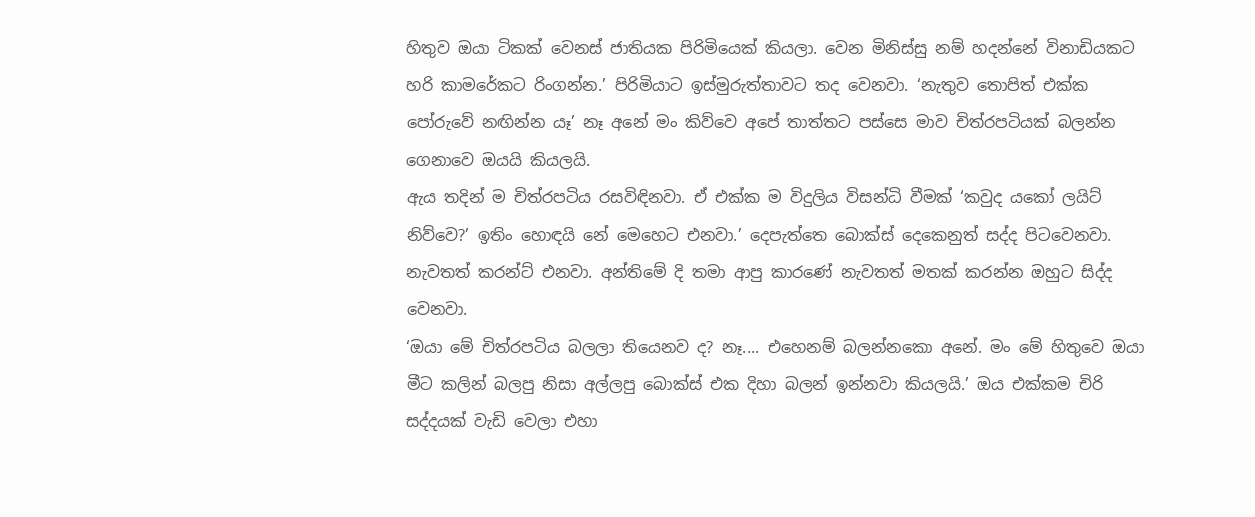හිතුව ඔයා ටිකක් වෙනස් ජාතියක පිරිමියෙක් කියලා. වෙන මිනිස්සු නම් හදන්නේ විනාඩියකට හරි කාමරේකට රිංගන්න.’ පිරිමියාට ඉස්මුරුත්තාවට තද වෙනවා. ‘නැතුව තොපිත් එක්ක පෝරුවේ නඟින්න යෑ’ නෑ අනේ මං කිව්වෙ අපේ තාත්තට පස්සෙ මාව චිත්රපටියක් බලන්න ගෙනාවෙ ඔයයි කියලයි.
ඇය තදින් ම චිත්රපටිය රසවිඳිනවා. ඒ එක්ක ම විදුලිය විසන්ධි වීමක් ‘කවුද යකෝ ලයිට් නිව්වෙ?’ ඉතිං හොඳයි නේ මෙහෙට එනවා.’ දෙපැත්තෙ බොක්ස් දෙකෙනුත් සද්ද පිටවෙනවා. නැවතත් කරන්ට් එනවා. අන්තිමේ දි තමා ආපු කාරණේ නැවතත් මතක් කරන්න ඔහුට සිද්ද වෙනවා.
‘ඔයා මේ චිත්රපටිය බලලා තියෙනව ද? නෑ.... එහෙනම් බලන්නකො අනේ. මං මේ හිතුවෙ ඔයා මීට කලින් බලපු නිසා අල්ලපු බොක්ස් එක දිහා බලන් ඉන්නවා කියලයි.’ ඔය එක්කම චිරි සද්දයක් වැඩි වෙලා එහා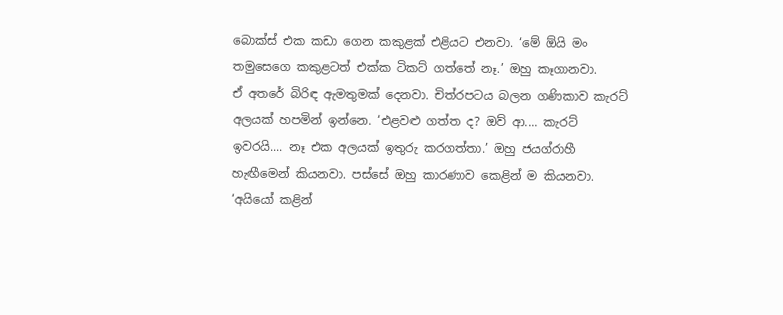බොක්ස් එක කඩා ගෙන කකුළක් එළියට එනවා. ‘මේ ඕයි මං තමුසෙගෙ කකුළටත් එක්ක ටිකට් ගත්තේ නෑ.’ ඔහු කෑගානවා.
ඒ අතරේ බිරිඳ ඇමතුමක් දෙනවා. චිත්රපටය බලන ගණිකාව කැරට් අලයක් හපමින් ඉන්නෙ. ‘එළවළු ගත්ත ද? ඔව් ආ.... කැරට් ඉවරයි.... නෑ එක අලයක් ඉතුරු කරගත්තා.’ ඔහු ජයග්රාහී හැඟීමෙන් කියනවා. පස්සේ ඔහු කාරණාව කෙළින් ම කියනවා. ‘අයියෝ කළින්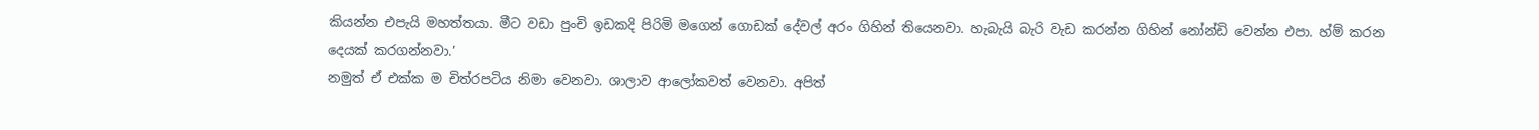කියන්න එපැයි මහත්තයා. මීට වඩා පුංචි ඉඩකදි පිරිමි මගෙන් ගොඩක් දේවල් අරං ගිහින් තියෙනවා. හැබැයි බැරි වැඩ කරන්න ගිහින් නෝන්ඩි වෙන්න එපා. හ්ම් කරන දෙයක් කරගන්නවා.’
නමුත් ඒ එක්ක ම චිත්රපටිය නිමා වෙනවා. ශාලාව ආලෝකවත් වෙනවා. අපිත්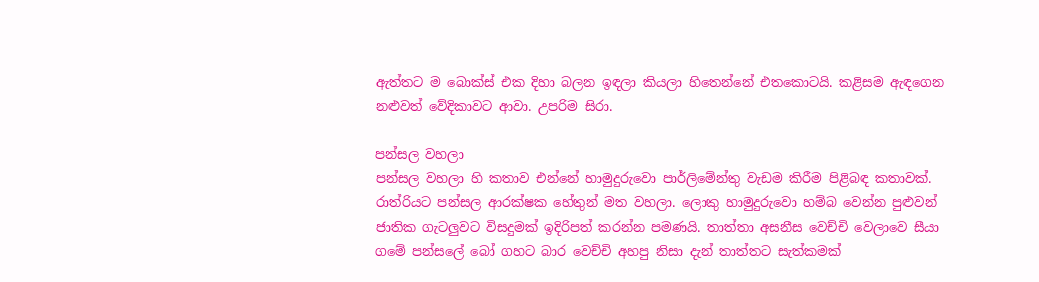ඇත්තට ම බොක්ස් එක දිහා බලන ඉඳලා කියලා හිතෙන්නේ එතකොටයි. කළිසම ඇඳගෙන නළුවත් වේදිකාවට ආවා. උපරිම සිරා.

පන්සල වහලා
පන්සල වහලා හි කතාව එන්නේ හාමුදුරුවො පාර්ලිමේන්තු වැඩම කිරීම පිළිබඳ කතාවක්. රාත්රියට පන්සල ආරක්ෂක හේතුන් මත වහලා. ලොකු හාමුදුරුවො හම්බ වෙන්න පුළුවන් ජාතික ගැටලුවට විසදුමක් ඉදිරිපත් කරන්න පමණයි. තාත්තා අසනීස වෙච්චි වෙලාවෙ සීයා ගමේ පන්සලේ බෝ ගහට බාර වෙච්චි අහපු නිසා දැන් තාත්තට සැත්කමක්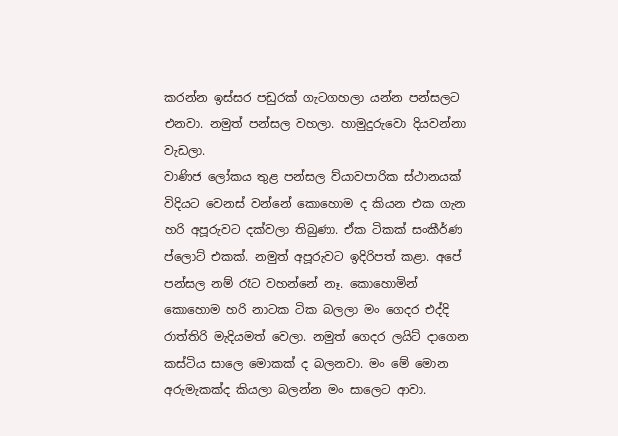කරන්න ඉස්සර පඩුරක් ගැටගහලා යන්න පන්සලට එනවා. නමුත් පන්සල වහලා. හාමුදුරුවො දියවන්නා වැඩලා.
වාණිජ ලෝකය තුළ පන්සල ව්යාවපාරික ස්ථානයක් විදියට වෙනස් වන්නේ කොහොම ද කියන එක ගැන හරි අපූරුවට දක්වලා තිබුණා. ඒක ටිකක් සංකීර්ණ ප්ලොට් එකක්. නමුත් අපූරුවට ඉදිරිපත් කළා. අපේ පන්සල නම් රෑට වහන්නේ නෑ. කොහොමින් කොහොම හරි නාටක ටික බලලා මං ගෙදර එද්දි රාත්තිරි මැදියමත් වෙලා. නමුත් ගෙදර ලයිට් දාගෙන කස්ටිය සාලෙ මොකක් ද බලනවා. මං මේ මොන අරුමැකක්ද කියලා බලන්න මං සාලෙට ආවා.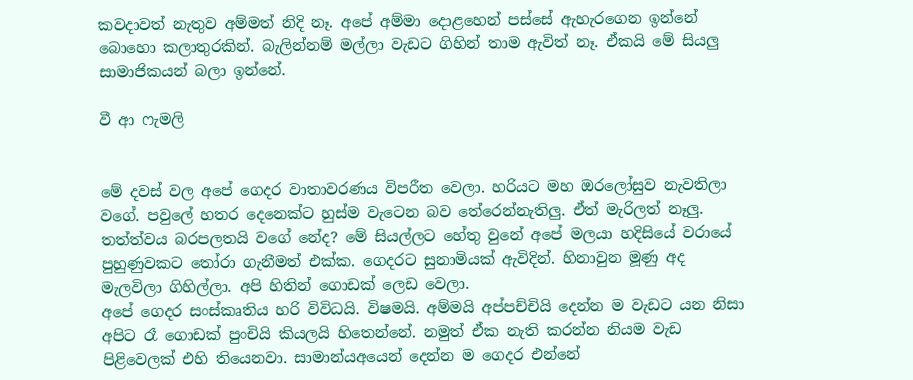කවදාවත් නැතුව අම්මත් නිදි නෑ. අපේ අම්මා දොළහෙන් පස්සේ ඇහැරගෙන ඉන්නේ බොහො කලාතුරකින්. බැලින්නම් මල්ලා වැඩට ගිහින් තාම ඇවිත් නෑ. ඒකයි මේ සියලු සාමාජිකයන් බලා ඉන්නේ.

වී ආ ෆැමලි


මේ දවස් වල අපේ ගෙදර වාතාවරණය විපරීත වෙලා. හරියට මහ ඔරලෝසුව නැවතිලා වගේ. පවුලේ හතර දෙනෙක්ට හුස්ම වැටෙන බව තේරෙන්නැතිලු. ඒත් මැරිලත් නෑලු. තත්ත්වය බරපලතයි වගේ නේද? මේ සියල්ලට හේතු වුනේ අපේ මලයා හදිසියේ වරායේ පුහුණුවකට තෝරා ගැනීමත් එක්ක. ගෙදරට සුනාමියක් ඇවිදින්. හිනාවුන මූණු අද මැලවිලා ගිහිල්ලා. අපි හිතින් ගොඩක් ලෙඩ වෙලා.
අපේ ගෙදර සංස්කෘතිය හරි විවිධයි. විෂමයි. අම්මයි අප්පච්චියි දෙන්න ම වැඩට යන නිසා අපිට රෑ ගොඩක් පුංචියි කියලයි හිතෙන්නේ. නමුත් ඒක නැති කරන්න නියම වැඩ පිළිවෙලක් එහි තියෙනවා. සාමාන්යඅයෙන් දෙන්න ම ගෙදර එන්නේ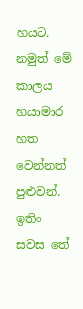හයට. නමුත් මේ කාලය හයාමාර හත වෙන්නත් පුළුවන්. ඉතිං සවස තේ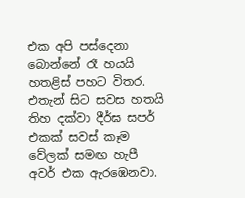එක අපි පස්දෙනා බොන්නේ රෑ හයයි හතළිස් පහට විතර. එතැන් සිට සවස හතයි තිහ දක්වා දීර්ඝ සපර් එකක් සවස් කෑම වේලක් සමඟ හැපී අවර් එක ඇරඹෙනවා.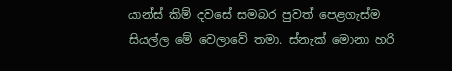යාන්ස් කිම් දවසේ සමබර පුවත් පෙළගැස්ම සියල්ල මේ වෙලාවේ තමා. ස්නැක් මොනා හරි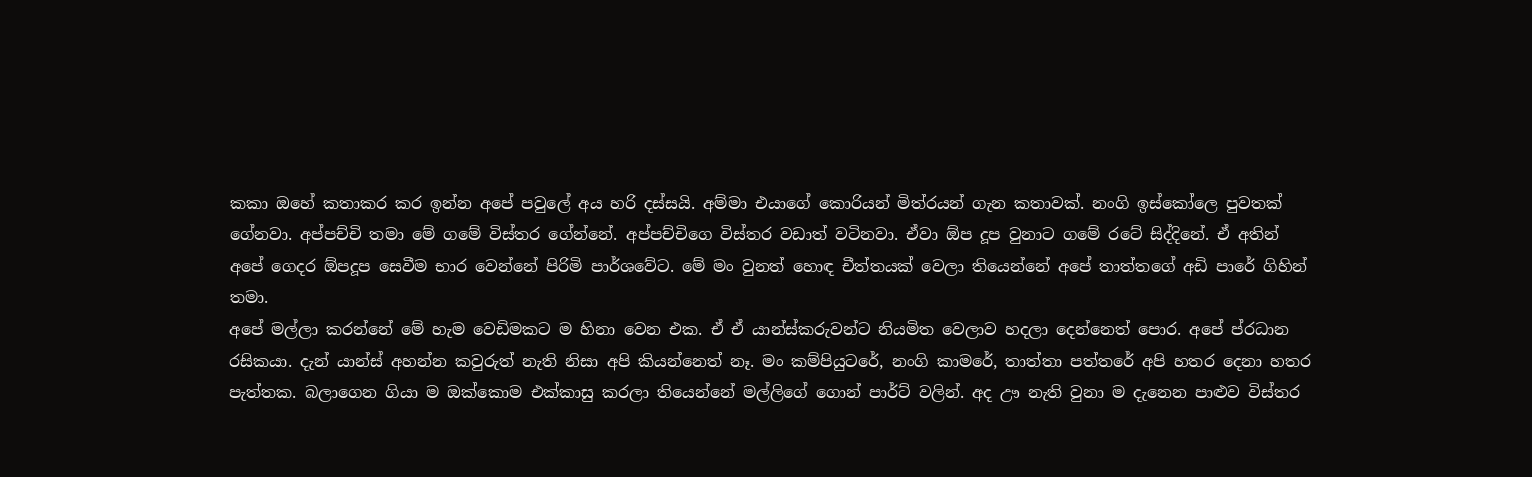කකා ඔහේ කතාකර කර ඉන්න අපේ පවුලේ අය හරි දස්සයි. අම්මා එයාගේ කොරියන් මිත්රයන් ගැන කතාවක්. නංගි ඉස්කෝලෙ පුවතක් ගේනවා. අප්පච්චි තමා මේ ගමේ විස්තර ගේන්නේ. අප්පච්චිගෙ විස්තර වඩාත් වටිනවා. ඒවා ඕප දූප වුනාට ගමේ රටේ සිද්දිනේ. ඒ අතින් අපේ ගෙදර ඕපදූප සෙවීම භාර වෙන්නේ පිරිමි පාර්ශවේට. මේ මං වුනත් හොඳ චීත්තයක් වෙලා තියෙන්නේ අපේ තාත්තගේ අඩි පාරේ ගිහින් තමා.
අපේ මල්ලා කරන්නේ මේ හැම වෙඩිමකට ම හිනා වෙන එක. ඒ ඒ යාන්ස්කරුවන්ට නියමිත වෙලාව හදලා දෙන්නෙත් පොර. අපේ ප්රධාන රසිකයා. දැන් යාන්ස් අහන්න කවුරුත් නැති නිසා අපි කියන්නෙත් නෑ. මං කම්පියුටරේ, නංගි කාමරේ, තාත්තා පත්තරේ අපි හතර දෙනා හතර පැත්තක. බලාගෙන ගියා ම ඔක්කොම එක්කාසු කරලා තියෙන්නේ මල්ලිගේ ගොන් පාර්ට් වලින්. අද ඌ නැති වුනා ම දැනෙන පාළුව විස්තර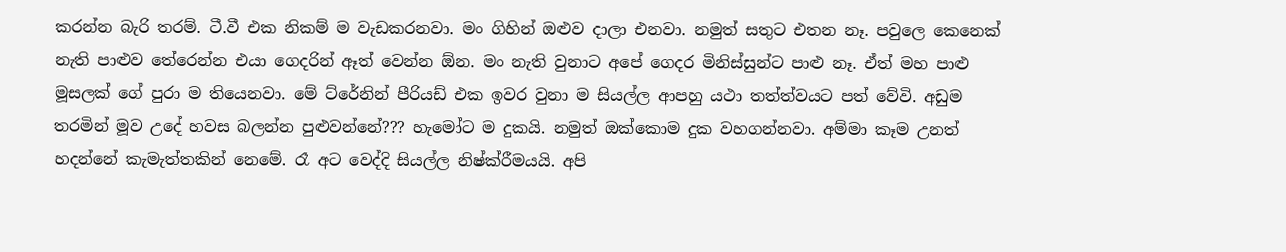කරන්න බැරි තරම්. ටී.වී එක නිකම් ම වැඩකරනවා. මං ගිහින් ඔළුව දාලා එනවා. නමුත් සතුට එතන නෑ. පවුලෙ කෙනෙක් නැති පාළුව තේරෙන්න එයා ගෙදරින් ඈත් වෙන්න ඕන. මං නැති වුනාට අපේ ගෙදර මිනිස්සුන්ට පාළු නෑ. ඒත් මහ පාළු මූසලක් ගේ පුරා ම තියෙනවා. මේ ට්රේනින් පීරියඩ් එක ඉවර වුනා ම සියල්ල ආපහු යථා තත්ත්වයට පත් වේවි. අඩුම තරමින් මූව උදේ හවස බලන්න පුළුවන්නේ??? හැමෝට ම දුකයි. නමුත් ඔක්කොම දුක වහගන්නවා. අම්මා කෑම උනත් හදන්නේ කැමැත්තකින් නෙමේ. රෑ අට වෙද්දි සියල්ල නිෂ්ක්රීමයයි. අපි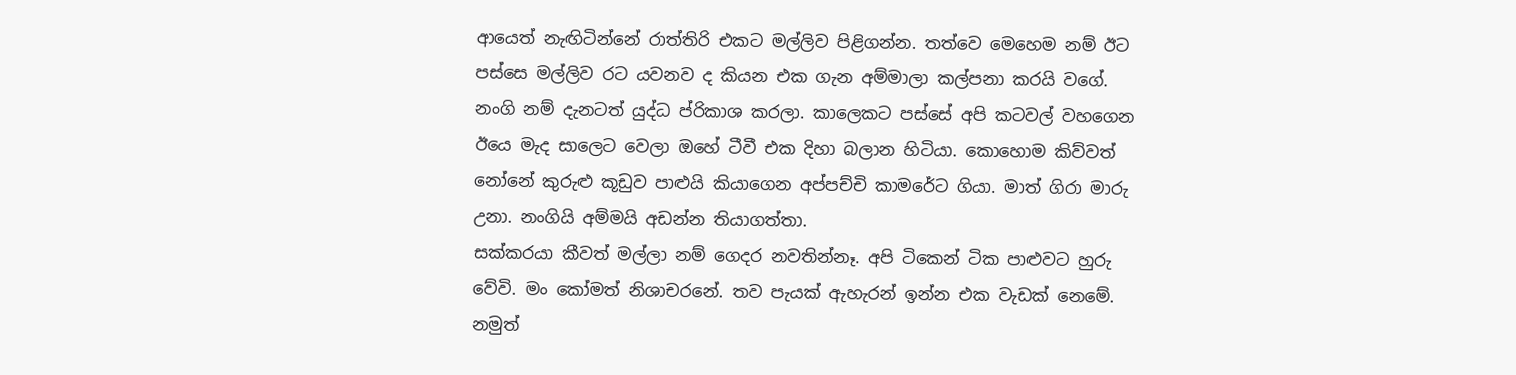ආයෙත් නැඟිටින්නේ රාත්තිරි එකට මල්ලිව පිළිගන්න. තත්වෙ මෙහෙම නම් ඊට පස්සෙ මල්ලිව රට යවනව ද කියන එක ගැන අම්මාලා කල්පනා කරයි වගේ. නංගි නම් දැනටත් යුද්ධ ප්රිකාශ කරලා. කාලෙකට පස්සේ අපි කටවල් වහගෙන ඊයෙ මැද සාලෙට වෙලා ඔහේ ටීවී එක දිහා බලාන හිටියා. කොහොම කිව්වත් නෝනේ කුරුළු කූඩුව පාළුයි කියාගෙන අප්පච්චි කාමරේට ගියා. මාත් ගිරා මාරු උනා. නංගියි අම්මයි අඩන්න තියාගත්තා.
සක්කරයා කීවත් මල්ලා නම් ගෙදර නවතින්නෑ. අපි ටිකෙන් ටික පාළුවට හුරු වේවි. මං කෝමත් නිශාචරනේ. තව පැයක් ඇහැරන් ඉන්න එක වැඩක් නෙමේ. නමුත්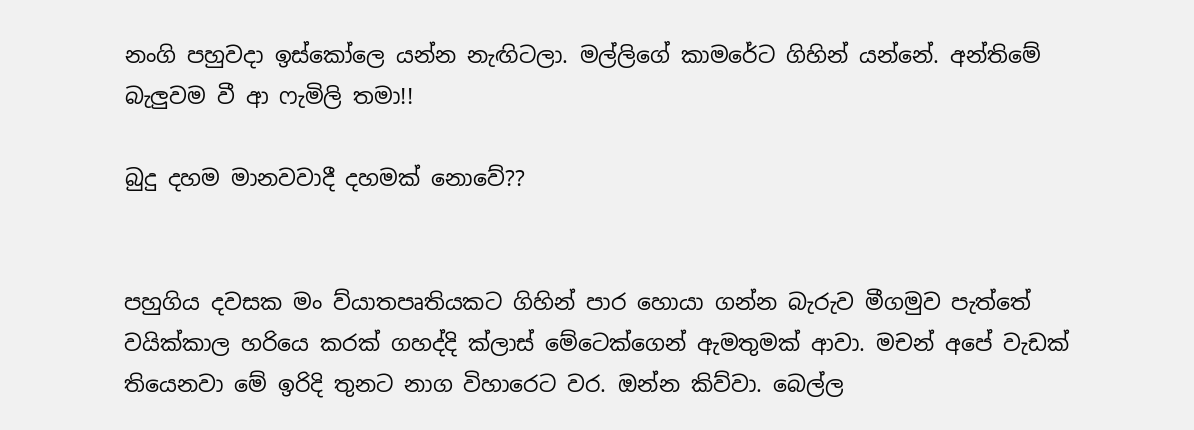නංගි පහුවදා ඉස්කෝලෙ යන්න නැඟිටලා. මල්ලිගේ කාමරේට ගිහින් යන්නේ. අන්තිමේ බැලුවම වී ආ ෆැමිලි තමා!!

බුදු දහම මානවවාදී දහමක් නොවේ??


පහුගිය දවසක මං ව්යාතපෘතියකට ගිහින් පාර හොයා ගන්න බැරුව මීගමුව පැත්තේ වයික්කාල හරියෙ කරක් ගහද්දි ක්ලාස් මේටෙක්ගෙන් ඇමතුමක් ආවා. මචන් අපේ වැඩක් තියෙනවා මේ ඉරිදි තුනට නාග විහාරෙට වර. ඔන්න කිව්වා. බෙල්ල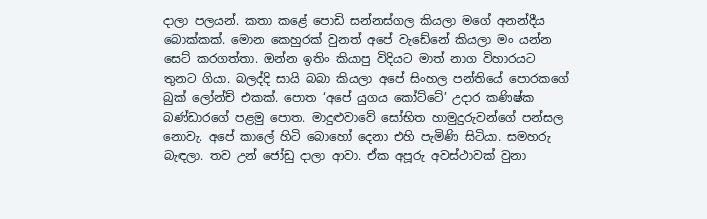දාලා පලයන්. කතා කළේ පොඩි සන්නස්ගල කියලා මගේ අනන්දීය බොක්කක්. මොන කෙහුරක් වුනත් අපේ වැඩේනේ කියලා මං යන්න සෙට් කරගත්තා. ඔන්න ඉතිං කියාපු විදියට මාත් නාග විහාරයට තුනට ගියා. බලද්දි සායි බබා කියලා අපේ සිංහල පන්තියේ පොරකගේ බුක් ලෝන්ච් එකක්. පොත ‘අපේ යුගය කෝට්ටේ’ උදාර කණිෂ්ක බණ්ඩාරගේ පළමු පොත. මාදුළුවාවේ සෝභිත හාමුදුරුවන්ගේ පන්සල නොවැ. අපේ කාලේ හිටි බොහෝ දෙනා එහි පැමිණි සිටියා. සමහරු බැඳලා. තව උන් ජෝඩු දාලා ආවා. ඒක අපූරු අවස්ථාවක් වුනා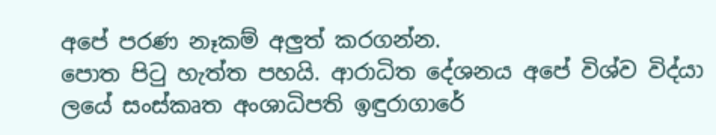අපේ පරණ නෑකම් අලුත් කරගන්න.
පොත පිටු හැත්ත පහයි. ආරාධිත දේශනය අපේ විශ්ව විද්යා ලයේ සංස්කෘත අංශාධිපති ඉඳුරාගාරේ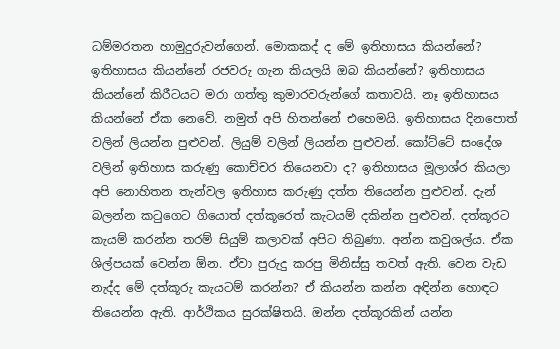ධම්මරතන හාමුදුරුවන්ගෙන්. මොකකද් ද මේ ඉතිහාසය කියන්නේ? ඉතිහාසය කියන්නේ රජවරු ගැන කියලයි ඔබ කියන්නේ? ඉතිහාසය කියන්නේ කිරීටයට මරා ගත්තු කුමාරවරුන්ගේ කතාවයි. නෑ ඉතිහාසය කියන්නේ ඒක නෙවේ. නමුත් අපි හිතන්නේ එහෙමයි. ඉතිහාසය දිනපොත් වලින් ලියන්න පුළුවන්. ලියුම් වලින් ලියන්න පුළුවන්. කෝට්ටේ සංදේශ වලින් ඉතිහාස කරුණු කොච්චර තියෙනවා ද? ඉතිහාසය මූලාශ්ර කියලා අපි නොහිතන තැන්වල ඉතිහාස කරුණු දත්ත තියෙන්න පුළුවන්. දැන් බලන්න කටුගෙට ගියොත් දත්කූරෙත් කැටයම් දකින්න පුළුවන්. දත්කූරට කැයම් කරන්න තරම් සියුම් කලාවක් අපිට තිබුණා. අන්න කවුශල්ය. ඒක ශිල්පයක් වෙන්න ඕන. ඒවා පුරුදු කරපු මිනිස්සු තවත් ඇති. වෙන වැඩ නැද්ද මේ දත්කූරු කැයටම් කරන්න? ඒ කියන්න කන්න අඳින්න හොඳට තියෙන්න ඇති. ආර්ථිකය සුරක්ෂිතයි. ඔන්න දත්කූරකින් යන්න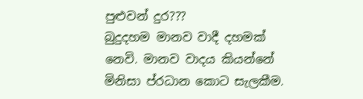පුළුවන් දුර???
බුදුදහම මානව වාදී දහමක් නෙවි. මානව වාදය කියන්නේ මිනිසා ප්රධාන කොට සැලකීම.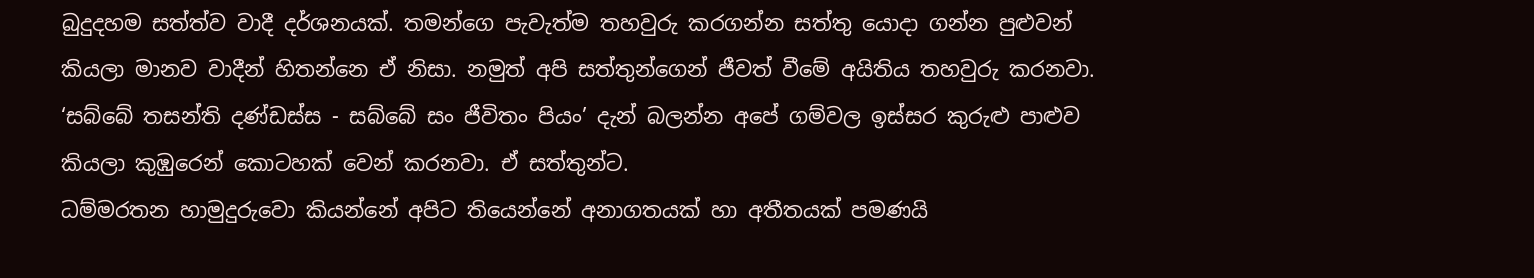බුදුදහම සත්ත්ව වාදී දර්ශනයක්. තමන්ගෙ පැවැත්ම තහවුරු කරගන්න සත්තු යොදා ගන්න පුළුවන් කියලා මානව වාදීන් හිතන්නෙ ඒ නිසා. නමුත් අපි සත්තුන්ගෙන් ජීවත් වීමේ අයිතිය තහවුරු කරනවා. ‘සබ්බේ තසන්ති දණ්ඩස්ස - සබ්බේ සං ජීවිතං පියං’ දැන් බලන්න අපේ ගම්වල ඉස්සර කුරුළු පාළුව කියලා කුඹුරෙන් කොටහක් වෙන් කරනවා. ඒ සත්තුන්ට.
ධම්මරතන හාමුදුරුවො කියන්නේ අපිට තියෙන්නේ අනාගතයක් හා අතීතයක් පමණයි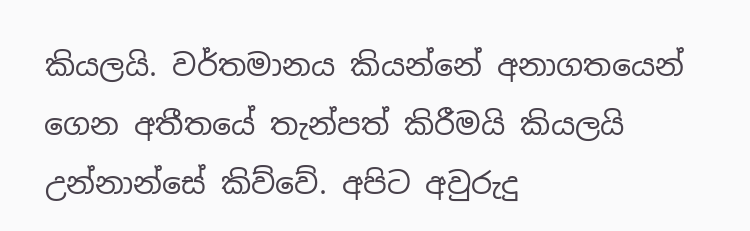කියලයි. වර්තමානය කියන්නේ අනාගතයෙන් ගෙන අතීතයේ තැන්පත් කිරීමයි කියලයි උන්නාන්සේ කිව්වේ. අපිට අවුරුදු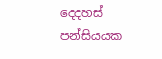දෙදහස් පන්සියයක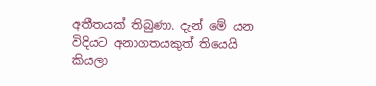අතීතයක් තිබුණා. දැන් මේ යන විදියට අනාගතයකුත් තියෙයි කියලා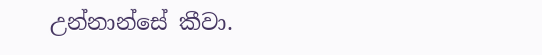උන්නාන්සේ කීවා.